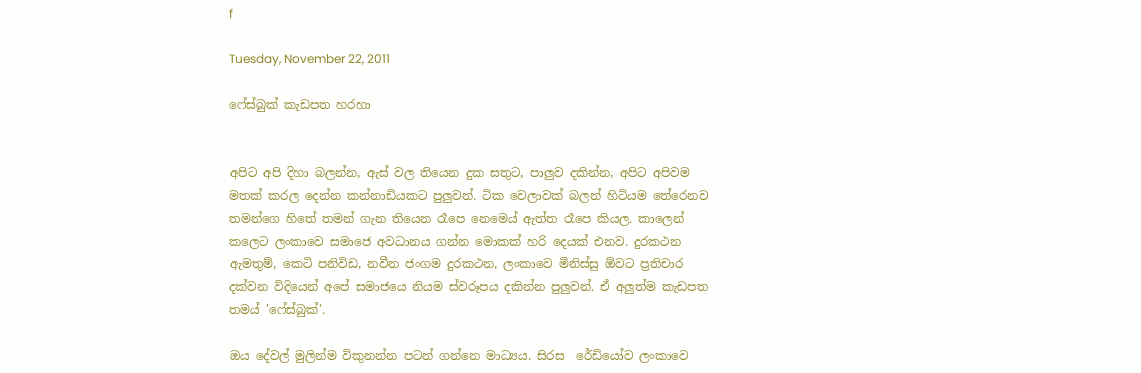f

Tuesday, November 22, 2011

ෆේස්බුක් කැඩපත හරහා


අපිට අපි දිහා බලන්න, ඇස් වල තියෙන දුක සතුට, පාලුව දකින්න, අපිට අපිවම මතක් කරල දෙන්න කන්නාඩියකට පුලුවන්. ටික වෙලාවක් බලන් හිටියම තේරෙනව තමන්ගෙ හිතේ තමන් ගැන තියෙන රෑපෙ නෙමෙය් ඇත්ත රෑපෙ කියල. කාලෙන් කලෙට ලංකාවෙ සමාජෙ අවධානය ගන්න මොකක් හරි දෙයක් එනව. දුරකථන ඇමතුම්, කෙටි පනිවිඩ, නවීන ජංගම දුරකථන, ලංකාවෙ මිනිස්සු ඕවට ප්‍රතිචාර දක්වන විදියෙන් අපේ සමාජයෙ නියම ස්වරූපය දකින්න පුලුවන්. ඒ අලුත්ම කැඩපත තමය් 'ෆේස්බුක්'.

ඔය දේවල් මුලින්ම විකුනන්න පටන් ගන්නෙ මාධ්‍යය. සිරස ‍ රේඩියෝව ලංකාවෙ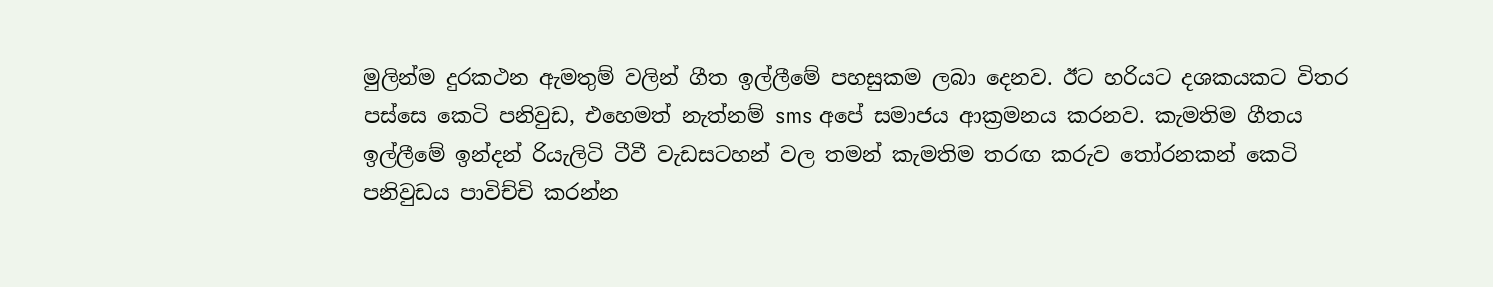මුලින්ම දුරකථන ඇමතුම් වලින් ගීත ඉල්ලීමේ පහසුකම ලබා දෙනව. ඊට හරියට දශකයකට විතර පස්සෙ කෙටි පනිවුඩ, එහෙමත් නැත්නම් sms අපේ සමාජය ආක්‍රමනය කරනව. කැමතිම ගීතය ඉල්ලීමේ ඉන්දන් රියැලිටි ටීවී වැඩසට‍හන් වල තමන් කැමතිම තරඟ කරුව තෝරනකන් ‍කෙටි පනිවුඩය පාවිච්චි කරන්න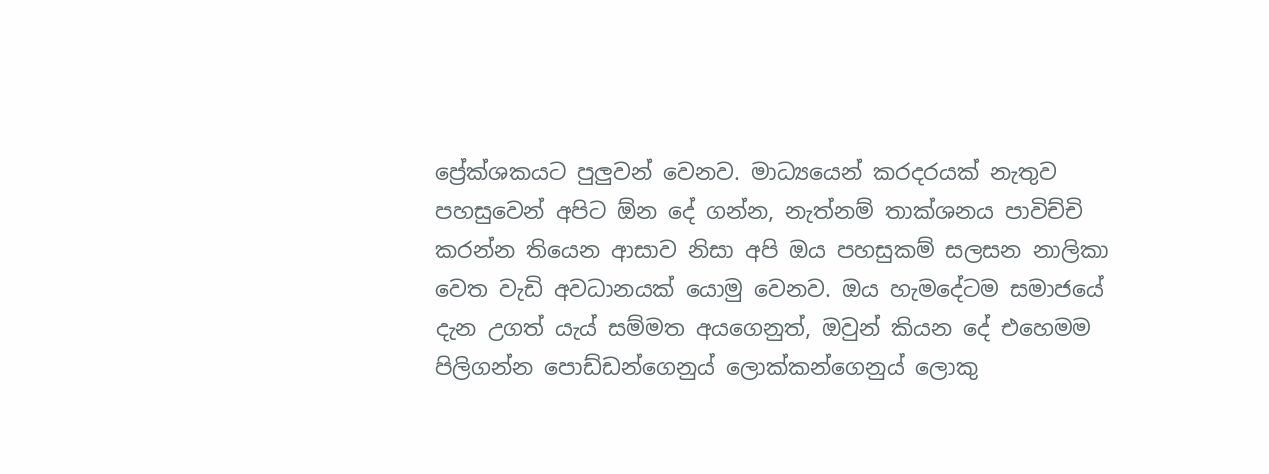ප්‍රේක්ශකයට පුලුවන් වෙනව. මාධ්‍යයෙන් කරදරයක් නැතුව පහසුවෙන් අපිට ඕන දේ ගන්න, නැත්නම් තාක්ශනය පාවිච්චි කරන්න තියෙන ආසාව නිසා අපි ඔය පහසුකම් සලසන නාලිකා වෙත වැඩි අවධානයක් යොමු වෙනව. ඔය හැමදේටම සමාජයේ දැන උගත් යැය් සම්මත අයගෙනුත්, ඔවුන් කියන දේ එහෙමම පිලිගන්න පොඩ්ඩන්ගෙනුය් ලොක්කන්ගෙනුය් ලොකු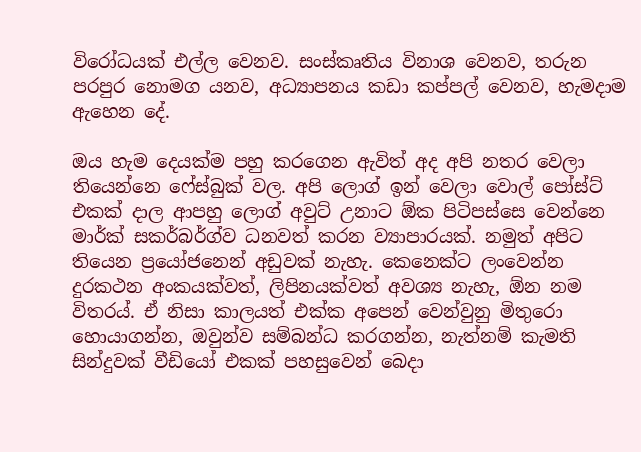විරෝධයක් එල්ල වෙනව. සංස්කෘතිය විනාශ වෙනව, තරුන පරපුර නොමග යනව, අධ්‍යාපනය කඩා කප්පල් වෙනව, හැමදාම ඇහෙන දේ.

ඔය හැම දෙයක්ම පහු කරගෙන ඇවිත් අද අපි නතර වෙලා තියෙන්නෙ ෆේස්බුක් වල. අපි ලොග් ඉන් වෙලා වොල් පෝස්ට් එකක් දාල ආපහු ලොග් අවුට් උනාට ඕක පිටිපස්සෙ වෙන්නෙ මාර්ක් සකර්බර්ග්ව ධනවත් කරන ව්‍යාපාරයක්. නමුත් අපිට තියෙන ප්‍රයෝජනෙන් අඩුවක් නැහැ. කෙනෙක්ට ලංවෙන්න දුරකථන අංකයක්වත්, ලිපිනයක්වත් අවශ්‍ය නැහැ, ඕන නම විතරය්. ඒ නිසා කාලයත් එක්ක අපෙන් වෙන්වුනු මිතුරො හොයාගන්න, ඔවුන්ව සම්බන්ධ කරගන්න, නැත්නම් කැමති සින්දුවක් වීඩියෝ එකක් පහසුවෙන් බෙදා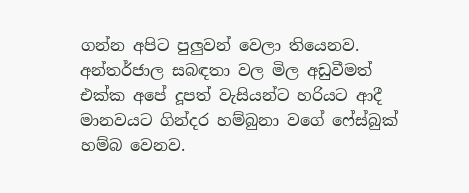ගන්න අපිට පුලුවන් වෙලා තියෙනව. අන්තර්ජාල සබඳතා වල මිල අඩුවීමත් එක්ක අපේ දූපත් වැසියන්ට හරියට ආදී මානවයට ගින්දර හම්බුනා වගේ ෆේස්බුක් හම්බ වෙනව.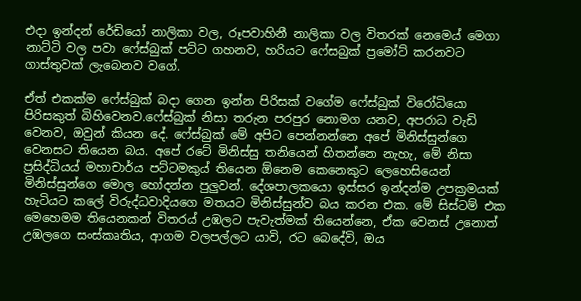එදා ඉන්දන් රේඩියෝ නාලිකා වල, රූපවාහිනී නාලිකා වල විතරක් නෙමෙය් මෙගා නාට්ටි වල පවා ෆේස්බුක් පට්ට ගහනව, හරියට ෆේසබුක් ප්‍රමෝට් කරනවට ගාස්තුවක් ලැබෙනව වගේ.

ඒත් එකක්ම ෆේස්බුක් බදා ගෙන ඉන්න පිරිසක් වගේම ෆේස්බුක් විරෝධියො පිරිසකුත් බිහිවෙනව.ෆේස්බුක් නිසා තරුන පරපුර නොමග යනව, අපරාධ වැඩි වෙනව, ඔවුන් කියන දේ. ෆේස්බුක් මේ අපිට පෙන්නන්නෙ අපේ මිනිස්සුන්ගෙ වෙනසට තියෙන බය. අපේ රටේ මිනිස්සු තනියෙන් හිතන්නෙ නැහැ, මේ නිසා ප්‍රසිද්ධියය් මහාචාර්ය පට්ටමකුය් තියෙන ඕනෙම කෙනෙකුට ලෙහෙසියෙන් මිනිස්සුන්ගෙ මොල හෝදන්න පුලුවන්. දේශපාලකයො ඉස්සර ඉන්දන්ම උපක්‍රමයක් හැටියට කලේ විරුද්ධවාදියගෙ මතයට මිනිස්සුන්ව බය කරන එක. මේ සිස්ටම් එක මෙහෙමම තියෙනකන් විතරය් උඹලට පැවැත්මක් තියෙන්නෙ, ඒක වෙනස් උනොත් උඹලගෙ සංස්කෘතිය, ආගම වලපල්ලට යාවි, රට බෙදේවි, ඔය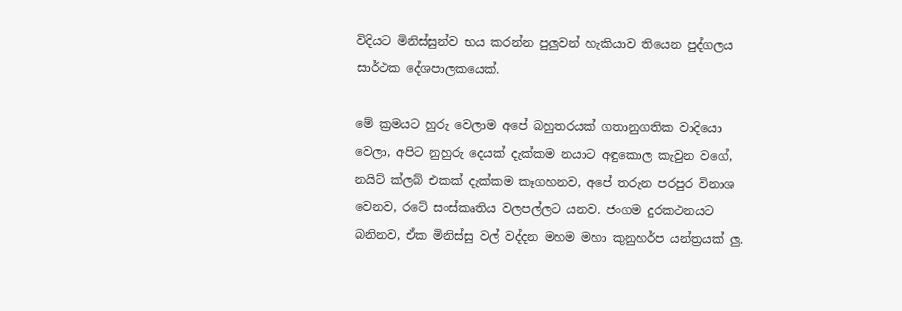විදියට මිනිස්සුන්ව භය කරන්න පුලුවන් හැකියාව තියෙන පුද්ගලය සාර්ථක දේශපාලකයෙක්.

මේ ක්‍රමයට හුරු වෙලාම අපේ බහුතරයක් ගතානුගතික වාදියො වෙලා, අපිට නුහුරු දෙයක් දැක්කම නයාට අඳුකොල කැවුන වගේ, නයිට් ක්ලබ් එකක් දැක්කම කෑගහනව, අපේ තරුන පරපුර විනාශ වෙනව, රටේ සංස්කෘතිය වලපල්ලට යනව. ජංගම දුරකථනයට බනිනව, ඒක මිනිස්සු වල් වද්දන මහම මහා කුනුහර්ප යන්ත්‍රයක් ලු.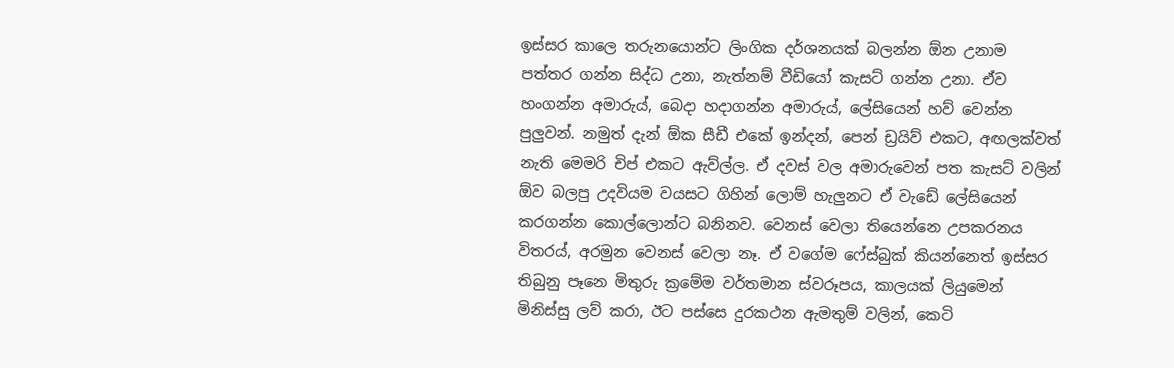ඉස්සර කාලෙ තරුනයොන්ට ලිංගික දර්ශනයක් බලන්න ඕන උනාම පත්තර ගන්න සිද්ධ උනා, නැත්නම් වීඩියෝ කැසට් ගන්න උනා. ඒව හංගන්න අමාරුය්, බෙදා හදාගන්න අමාරුය්, ලේසියෙන් හව් වෙන්න පුලුවන්. නමුත් දැන් ඕක සීඩී එකේ ඉන්දන්, පෙන් ඩ්‍රයිව් එකට, අඟලක්වත් නැති මෙමරි චිප් එකට ඇව්ල්ල. ඒ දවස් වල අමාරුවෙන් පත කැසට් වලින් ඕව බලපු උදවියම වයසට ගිහින් ලොම් හැලුනට ඒ වැඩේ ලේසියෙන් කරගන්න කොල්ලොන්ට බනිනව. වෙනස් වෙලා තියෙන්නෙ උපකරනය විතරය්, අරමුන වෙනස් වෙලා නෑ. ඒ වගේම ෆේස්බුක් කියන්නෙත් ඉස්සර තිබුනු පෑනෙ මිතුරු ක්‍රමේම වර්තමාන ස්වරූපය, කාලයක් ලියුමෙන් මිනිස්සු ලව් කරා, ඊට පස්සෙ දුරකථන ඇමතුම් වලින්, කෙටි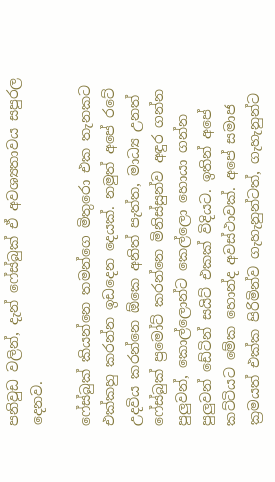පනිවුඩ වලින්, දැන් ෆේස්බුක් ඒ අවශ්‍යතාවය සපුරල දෙනව.

ෆේස්බුක් කියන්නෙ තමන්ගෙ මිතුරො එක තැනකට එක්කහු කරන්න ඉඩදෙන දෙයක්. නමුත් අපේ රටේ උදවිය කරන්නෙ ඕකෙ අනිත් පැත්ත, මාධ්‍ය උනත් ෆේස්බුක් ප්‍රමෝට් කරන්නෙ මිනිස්සුන්ව අඳුර ගන්න පුලුවන්, කොල්ලොන්ට කෙල්ලො හොයා ගන්න පුලුවන් ‍ඩේටින් සයිට් එකක් විදියට. ඉතින් අපේ කට්ටියට මේක හොන්ද අවස්ථාවක්. අපේ සමාජ ක්‍රමයත් එක්ක පිරිමින්ව ගැහැනුන්ටත්, ගැහැනුන්ට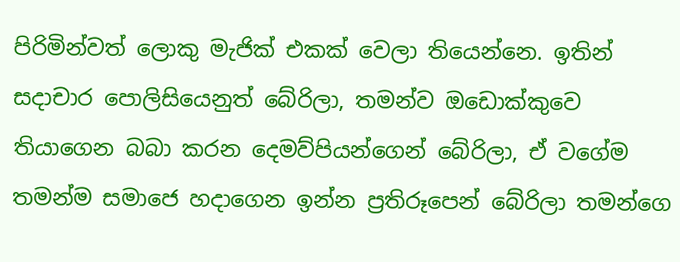පිරිමින්වත් ලොකු මැජික් එකක් වෙලා තියෙන්නෙ. ඉතින් සදාචාර පොලිසියෙනුත් බේරිලා, තමන්ව ඔඩොක්කුවෙ තියාගෙන බබා කරන දෙමව්පියන්ගෙන් බේරිලා, ඒ වගේම තමන්ම සමා‍ජෙ හදාගෙන ඉන්න ප්‍රතිරූපෙන් බේරිලා තමන්ගෙ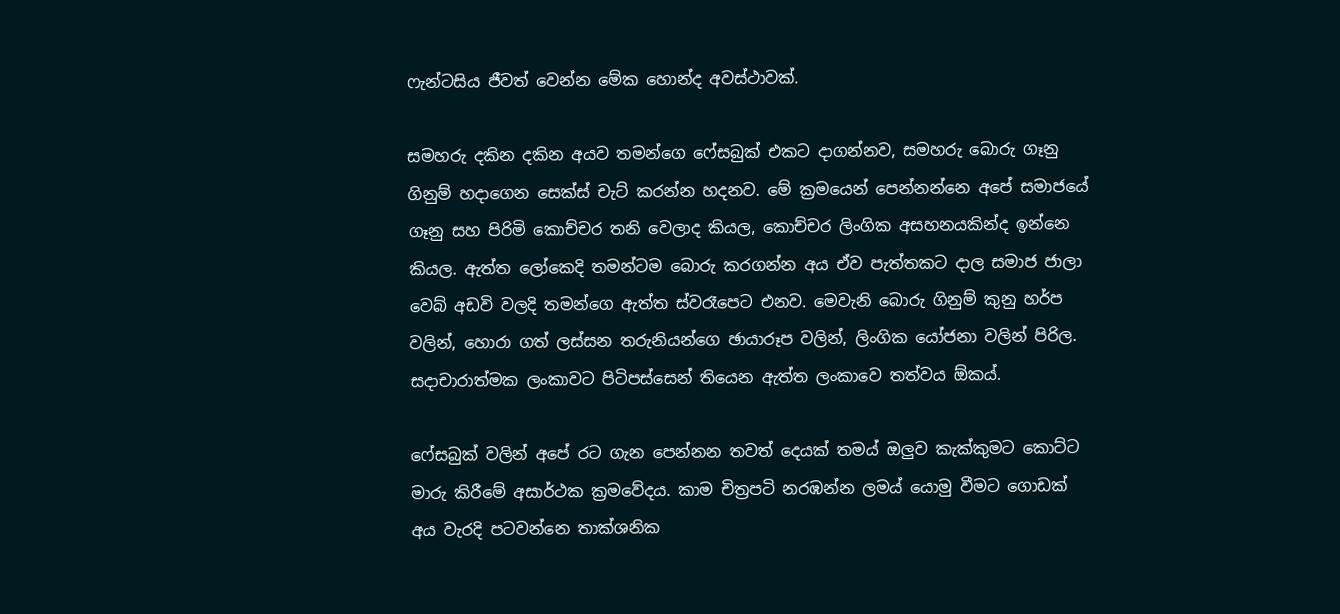ෆැන්ටසිය ජීවත් වෙන්න මේක හොන්ද අවස්ථාවක්.

සමහරු දකින දකින අයව තමන්ගෙ ෆේසබුක් එකට දාගන්නව, සමහරු බොරු ගෑනු ගිනුම් හදාගෙන සෙක්ස් චැට් කරන්න හදනව. මේ ක්‍රමයෙන් පෙන්නන්නෙ අ‍පේ සමාජයේ ගෑනු සහ පිරිමි ‍කොච්චර තනි වෙලාද කියල, කොච්චර ලිංගික අසහනයකින්ද ඉන්නෙ කියල. ඇත්ත ලෝකෙදි තමන්ටම බොරු කරගන්න අය ඒව පැත්තකට දාල ‍සමාජ ජාලා වෙබ් අඩවි වලදි තමන්ගෙ ඇත්ත ස්වරෑපෙට එනව. මෙවැනි බොරු ගිනුම් කුනු හර්ප වලින්, හොරා ගත් ලස්සන තරුනියන්ගෙ ඡායාරූප වලින්, ලිංගික යෝජනා වලින් පිරිල. සදාචාරාත්මක ලංකාවට පිටිපස්සෙන් තියෙන ඇත්ත ලංකාවෙ තත්වය ඕකය්.

ෆේසබුක් වලින් අපේ රට ගැන පෙන්නන තවත් දෙයක් තමය් ඔලුව කැක්කුමට කොට්ට මාරු කිරීමේ අසාර්ථක ක්‍රමවේදය. කාම චිත්‍රපටි නරඹන්න ලමය් යොමු වීමට ගොඩක් අය වැරදි පටවන්නෙ තාක්ශනික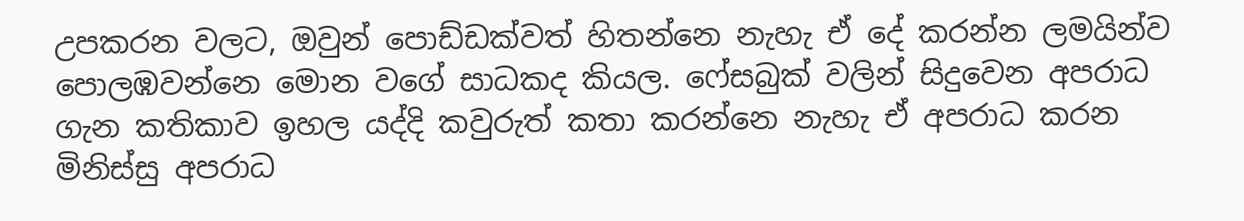උපකරන වලට, ඔවුන් පොඩ්ඩක්වත් හිතන්නෙ නැහැ ඒ දේ කරන්න ලමයින්ව පොලඹවන්නෙ මොන වගේ සාධකද කියල. ෆේසබුක් වලින් සිදුවෙන අපරාධ ගැන කතිකාව ඉහල යද්දි කවුරුත් කතා කරන්නෙ නැහැ ඒ අපරාධ කරන මිනිස්සු අපරාධ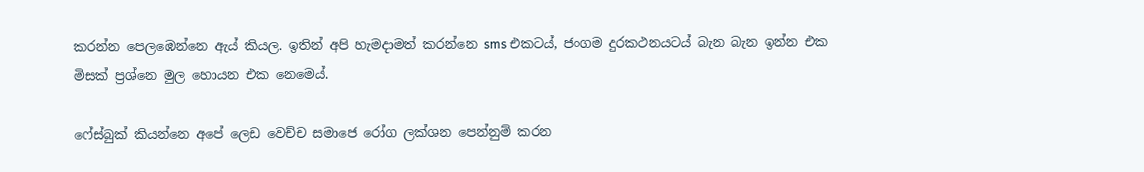කරන්න පෙල‍‍ඹෙන්නෙ ඇය් කියල. ඉතින් අපි හැමදාමත් කරන්නෙ sms එකටය්, ජංගම දුරකථනයටය් බැන බැන ඉන්න එක මිසක් ප්‍රශ්නෙ මුල හොයන එක නෙමෙය්.

ෆේස්බුක් කියන්නෙ අපේ ලෙඩ ‍වෙච්ච සමා‍‍ජෙ රෝග ලක්ශන පෙන්නුම් කරන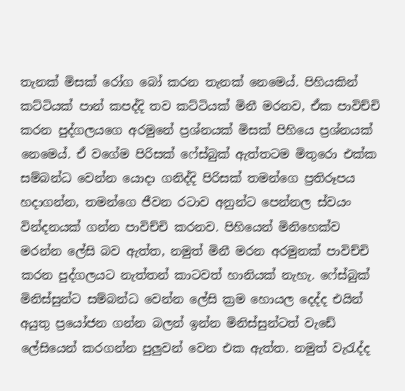තැනක් මිසක් රෝග බෝ කරන තැනක් නෙමෙය්. පිහියකින් කට්ටියක් පාන් කපද්දි තව කට්ටියක් මිනී මරනව, ඒක පාවිච්චි කරන පුද්ගලයගෙ අරමුනේ ප්‍රශ්නයක් මිසක් පිහියෙ ප්‍රශ්නයක් නෙමෙය්. ඒ වගේම පිරිසක් ෆේස්බුක් ඇත්තටම මිතුරො එක්ක සම්බන්ධ වෙන්න යොදා ගනිද්දි පිරිසක් තමන්ගෙ ප්‍රතිරූපය හදාගන්න, තමන්ගෙ ජීවන රටාව අනුන්ට පෙන්නල ස්වයං වින්දනයක් ගන්න පාවිච්චි කරනව. පිහියෙන් මිනිහෙක්ව මරන්න ලේසි බව ඇත්ත, නමුත් මිනී මරන අරමුනක් පාවිච්චි කරන පුද්ගලයට නැත්තන් කාටවත් හානියක් නැහැ. ෆේස්බුක් මිනිස්සුන්ට සම්බන්ධ වෙන්න ලේසි ක්‍රම හොයල දෙද්ද එයින් අයුතු ප්‍රයෝජන ගන්න බලන් ඉන්න මිනිස්සුන්ටත් වැඩේ ලේසියෙන් කරගන්න පුලුවන් වෙන එක ඇත්ත. නමුත් වැරැද්ද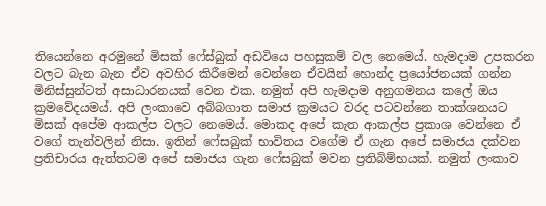තියෙන්නෙ අරමුනේ මිසක් ෆේස්බුක් අඩවියෙ පහසුකම් වල නෙමෙය්. හැමදාම උපකරන වලට බැන බැන ඒව අවහිර කිරීමෙන් වෙන්නෙ ඒවයින් හොන්ද ප්‍රයෝජනයක් ගන්න මිනිස්සුන්ටත් අසාධාරනයක් වෙන එක. නමුත් අපි හැමදාම අනුගමනය කලේ ඔය ක්‍රමවේදයමය්. අපි ලංකාවෙ අබ්බගාත සමාජ ක්‍රමයට වරද පටවන්නෙ තාක්ශනයට මිසක් අපේම ආකල්ප වලට නෙමෙය්. මොකද අපේ කැත ආකල්ප ප්‍රකාශ වෙන්නෙ ඒ වගේ තැන්වලින් නිසා. ඉතින් ෆේසබුක් භාවිතය වගේම ඒ ගැන අපේ සමාජය දක්වන ප්‍රතිචාරය ඇත්තටම අ‍පේ සමාජය ගැන ෆේසබුක් මවන ප්‍රතිබිම්භයක්. නමුත් ලංකාව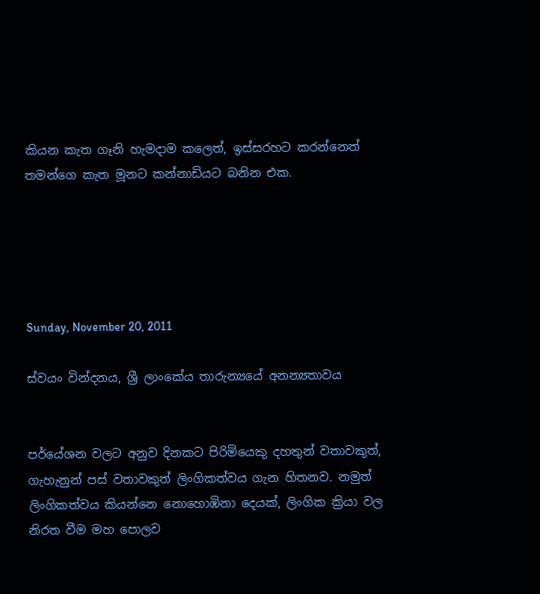කියන කැත ගෑනි හැමදාම කලෙත්, ඉස්සරහට කරන්නෙත් තමන්ගෙ කැත මූනට කන්නාඩියට බනින එක.





Sunday, November 20, 2011

ස්වයං වින්දනය, ශ්‍රී ලාංකේය තාරුන්‍යයේ අනන්‍යතාවය


පර්යේශන වලට අනුව දිනකට පිරිමියෙකු දහතුන් වතාවකුත්, ගැහැනුන් පස් වතාවකුත් ලිංගිකත්වය ගැන හිතනව. නමුත් ලිංගිකත්වය කියන්නෙ නොහොඹිනා දෙයක්, ලිංගික ක්‍රියා වල නිරත වීම මහ පොලව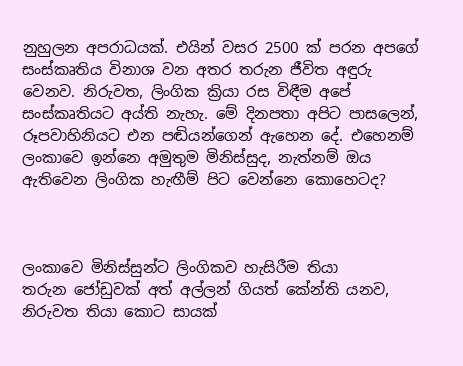නුහුලන අපරාධයක්. එයින් වසර 2500 ක් පරන අපගේ සංස්කෘතිය විනාශ වන අතර තරුන ජීවිත අඳුරු වෙනව. නිරුවත, ලිංගික ක්‍රියා රස විඳීම අපේ සංස්කෘතියට අය්ති නැහැ. මේ දිනපතා අපිට පාසලෙන්, රූපවාහිනියට එන පඬියන්ගෙන් ඇහෙන දේ. එහෙනම් ලංකාවෙ ඉන්නෙ අමුතුම මිනිස්සුද, නැත්නම් ඔය ඇතිවෙන ලිංගික හැඟීම් පිට වෙන්නෙ කොහෙටද?



ලංකාවෙ මිනිස්සුන්ට ලිංගිකව හැසිරීම තියා තරුන ‍ජෝඩුවක් අත් අල්ලන් ගියත් කේන්ති යනව, නිරුවත තියා කොට සායක්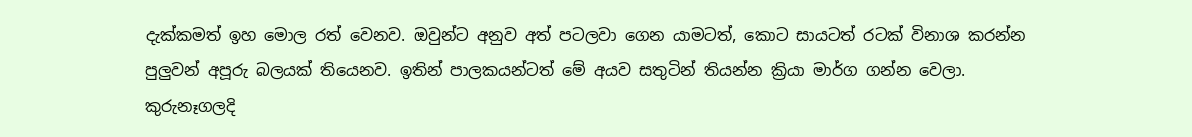දැක්කමත් ඉහ මොල රත් වෙනව. ඔවුන්ට අනුව අත් පටලවා ගෙන යාමටත්, කොට සායටත් රටක් විනාශ කරන්න පුලුවන් අපූරු බලයක් තියෙනව. ඉතින් පාලකයන්ටත් මේ අයව සතුටින් තියන්න ක්‍රියා මාර්ග ගන්න වෙලා. කුරුනෑගලදි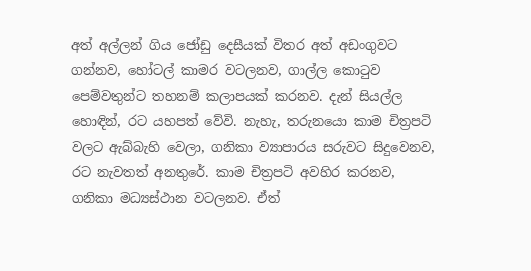අත් අල්ලන් ගිය ජෝඩු දෙසීයක් විතර අත් අඩංගුවට ගන්නව, හෝටල් කාමර වටලනව, ගාල්ල කොටුව පෙම්වතුන්ට තහනම් කලාපයක් කරනව. දැන් සියල්ල හොඳින්, රට යහපත් ‍වේවි. නැහැ, තරුනයො කාම චිත්‍රපටි වලට ඇබ්බැහි වෙලා, ගනිකා ව්‍යාපාරය සරුවට සිදුවෙනව, රට නැවතත් අනතුරේ. කාම චිත්‍රපටි අවහිර කරනව, ගනිකා මධ්‍යස්ථාන වටලනව. ඒත්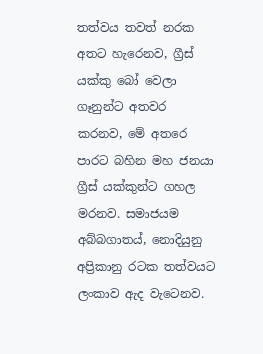තත්වය තවත් නරක අතට හැරෙනව, ග්‍රීස් යක්කු බෝ වෙලා ගෑනුන්ට අතවර කරනව, මේ අතරෙ පාරට බහින මහ ජන‍යා ග්‍රීස් යක්කුන්ට ගහල මරනව. සමාජයම අබ්බගාතය්, නොදියුනු අප්‍රිකානු රටක තත්වයට ලංකාව ඇද වැටෙනව.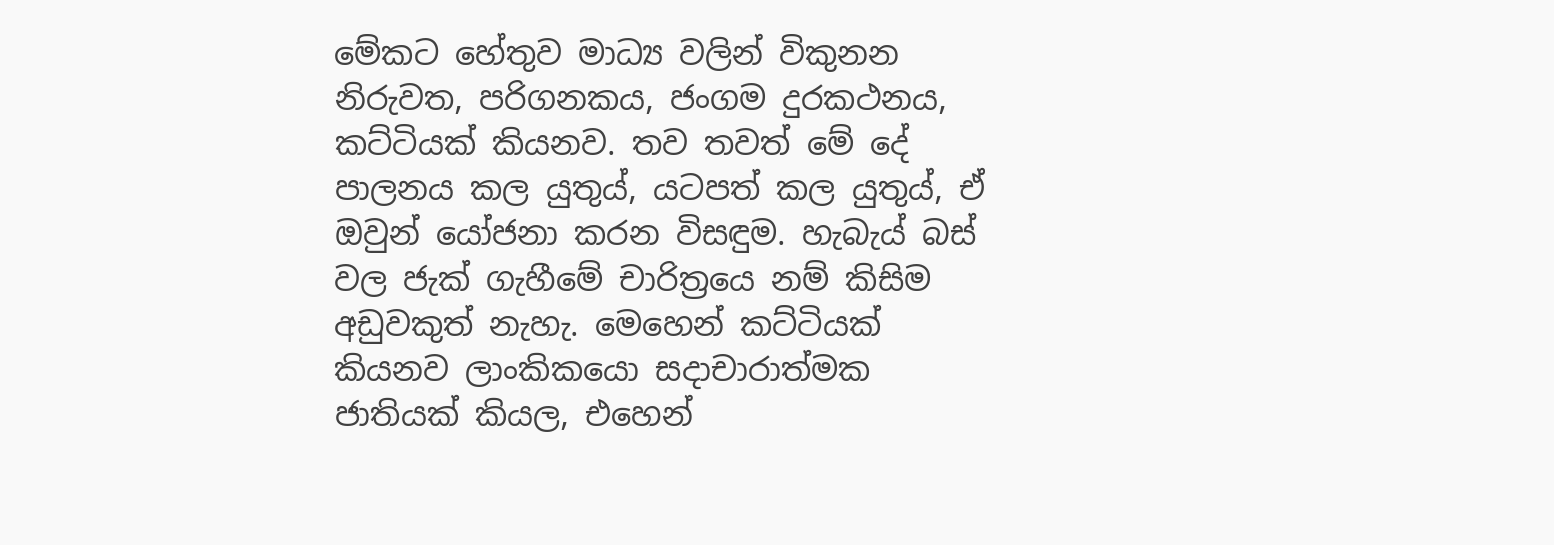මේකට හේතුව මාධ්‍ය වලින් විකුනන නිරුවත, පරිගනකය, ජංගම දුරකථනය, කට්ටියක් කියනව. තව තවත් මේ දේ පාලනය කල යුතුය්, යටපත් කල යුතුය්, ඒ ඔවුන් යෝජනා කරන විසඳුම. හැබැය් බස් වල ජැක් ගැහීමේ චාරිත්‍රයෙ නම් කිසිම අඩුවකුත් නැහැ. මෙහෙන් කට්ටියක් කියනව ලාංකිකයො සදාචාරාත්මක ජාතියක් කියල, එහෙන්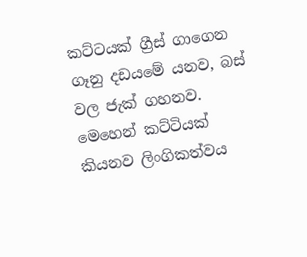කට්ටයක් ග්‍රීස් ගාගෙන ගෑනු දඩයමේ යනව, බස් වල ජැක් ගහනව. මෙහෙන් කට්ටියක් කියනව ලිංගිකත්වය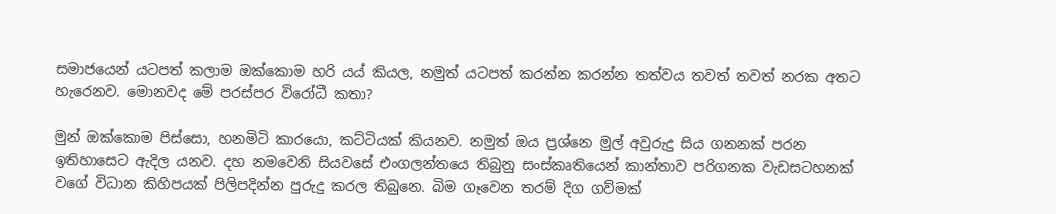සමාජයෙන් යටපත් කලාම ඔක්කොම හරි යය් කියල, නමුත් යටපත් කරන්න කරන්න තත්වය තවත් තවත් නරක අතට හැරෙනව. මොනවද මේ පරස්පර විරෝධී කතා?

මුන් ඔක්කොම පිස්සො, හනමිටි කාරයො, කට්ටියක් කියනව. නමුත් ඔය ප්‍රශ්නෙ මුල් අවුරුදු සිය ගනනක් පරන ඉතිහාසෙට ඇදිල යනව. දහ නමවෙනි සියවසේ එංගලන්තයෙ තිබුනු සංස්කෘතියෙන් කාන්තාව පරිගනක වැඩසටහනක් වගේ විධාන කිහිපයක් පිලිපදින්න පුරුදු කරල තිබුනෙ. බිම ගෑවෙන තරම් දිග ගව්මක්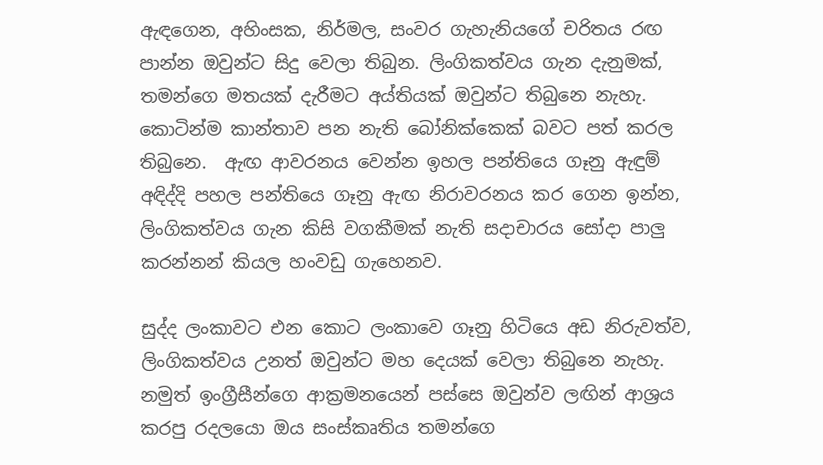ඇඳගෙන, අහිංසක, නිර්මල, සංවර ගැහැනියගේ චරිතය රඟ පාන්න ඔවුන්ට සිදු වෙලා තිබුන. ලිංගිකත්වය ගැන දැනුමක්, තමන්ගෙ මතයක් දැරීමට අය්තියක් ඔවුන්ට තිබුනෙ නැහැ. කොටින්ම කාන්තාව පන නැති බෝනික්කෙක් බවට පත් කරල තිබුනෙ.  ඇඟ ආවරනය වෙන්න ඉහල පන්තියෙ ගෑනු ඇඳුම් අඳිද්දි පහල පන්තියෙ ගෑනු ඇඟ නිරාවරනය කර ගෙන ඉන්න, ලිංගිකත්වය ගැන කිසි වගකීමක් නැති සදාචාරය සෝදා පාලු කරන්නන් කියල හංවඩු ගැහෙනව.

සුද්ද ලංකාවට එන කොට ලංකාවෙ ගෑනු හිටියෙ අඩ නිරුවත්ව, ලිංගිකත්වය උනත් ඔවුන්ට මහ දෙයක් වෙලා තිබුනෙ නැහැ. නමුත් ඉංග්‍රීසීන්ගෙ ආක්‍රමනයෙන් පස්සෙ ඔවුන්ව ලඟින් ආශ්‍රය කරපු රදලයො ඔය සංස්කෘතිය තමන්ගෙ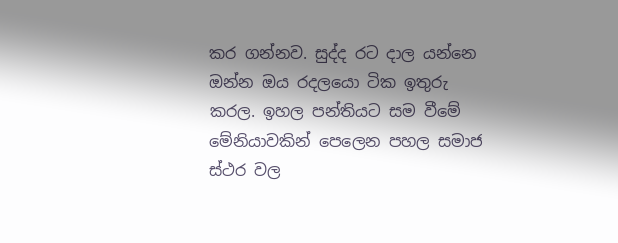කර ගන්නව. සුද්ද රට දාල යන්නෙ ඔන්න ඔය රදලයො ටික ඉතුරු කරල. ඉහල පන්තියට සම වීමේ මේනියාවකින් පෙලෙන පහල සමාජ ස්ථර වල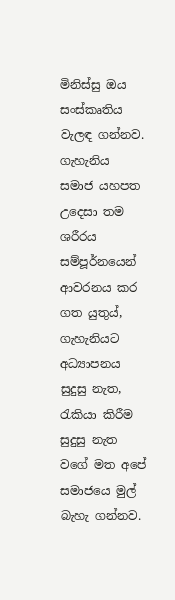මිනිස්සු ඔය සංස්කෘතිය වැලඳ ගන්නව. ගැහැනිය සමාජ යහපත උදෙසා තම ශරීරය සම්පූර්නයෙන් ආවරනය කර ගත යුතුය්, ගැහැනියට අධ්‍යාපනය සුදුසු නැත, රැකියා කිරීම සුදුසු නැත වගේ මත අපේ සමාජයෙ මුල් බැහැ ගන්නව.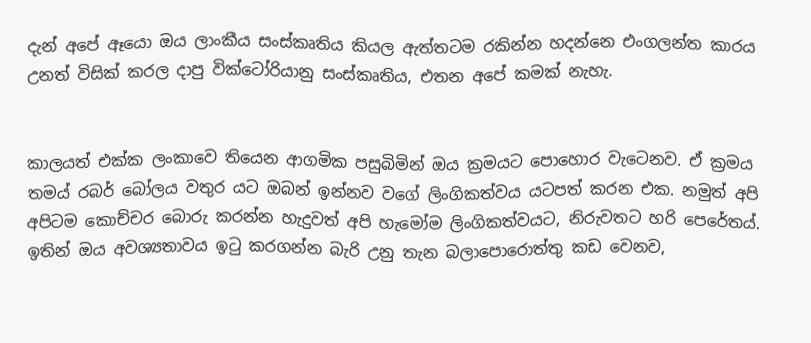දැන් අපේ ඈයො ඔය ලාංකීය සංස්කෘතිය කියල ඇත්තටම රකින්න හදන්නෙ එංගලන්ත කාරය උනත් විසික් කරල දාපු වික්ටෝරියානු සංස්කෘතිය, එතන අපේ කමක් නැහැ.


කාලයත් එක්ක ලංකාවෙ තියෙන ආගමික පසුබිමින් ඔය ක්‍රමයට පොහොර වැටෙනව. ඒ ක්‍රමය තමය් රබර් බෝලය වතුර යට ඔබන් ඉන්නව වගේ ලිංගිකත්වය යටපත් කරන එක. නමුත් අපි අපිටම කොච්චර බොරු කරන්න හැදුවත් අපි හැ‍මෝම ලිංගිකත්වයට, නිරුවතට හරි පෙරේතය්. ඉතින් ඔය අවශ්‍යතාවය ඉටු කරගන්න බැරි උනු තැන බලාපොරොත්තු කඩ වෙනව,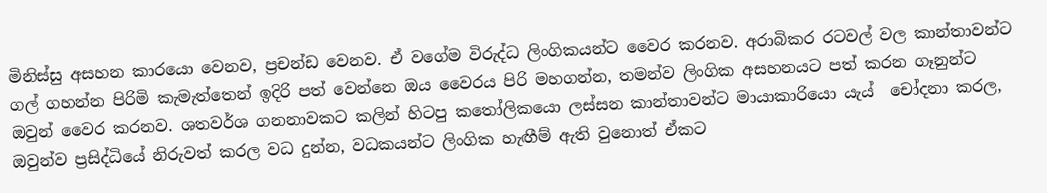මිනිස්සු අසහන කාරයො වෙනව, ප්‍රචන්ඩ වෙනව. ඒ වගේම විරුද්ධ ලිංගිකයන්ට වෛර කරනව. අරාබිකර රටවල් වල කාන්තාවන්ට ගල් ගහන්න පිරිමි කැමැත්තෙන් ඉදිරි පත් වෙන්නෙ ඔය වෛරය පිරි මහගන්න, තමන්ව ලිංගික අසහනයට පත් කරන ගෑනුන්ට ඔවුන් වෛර කරනව. ශතවර්ශ ගනනාවකට කලින් හිටපු කතෝලිකයො ලස්සන කාන්තාවන්ට මායාකාරියො යැය්  චෝදනා කරල, ඔවුන්ව ප්‍රසිද්ධියේ නිරුවත් කරල වධ දුන්න, වධකයන්ට ලිංගික හැඟීම් ඇති වුනොත් ඒකට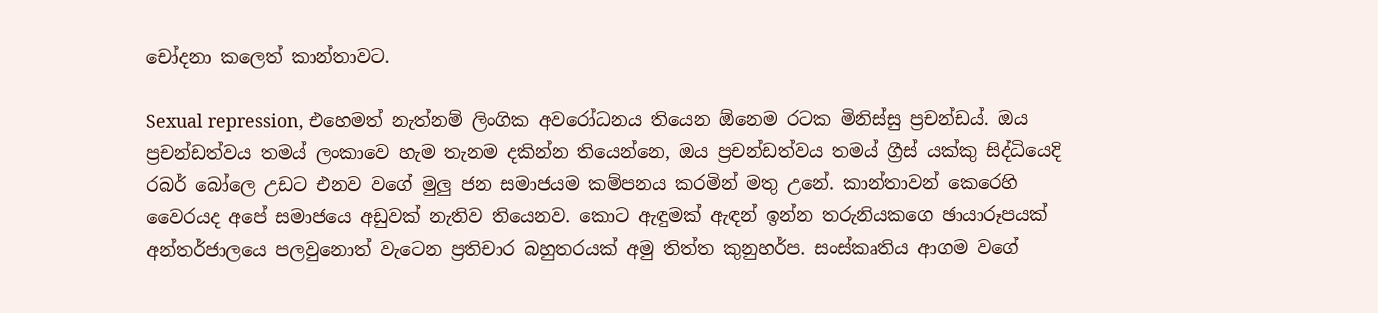චෝදනා කලෙත් කාන්තාවට.

Sexual repression, එහෙමත් නැත්නම් ලිංගික අවරෝධනය තියෙන ඕනෙම රටක මිනිස්සු ප්‍රචන්ඩය්. ඔය ප්‍රචන්ඩත්වය තමය් ලංකාවෙ හැම තැනම දකින්න තියෙන්නෙ, ඔය ප්‍රචන්ඩත්වය තමය් ග්‍රීස් යක්කු සිද්ධියෙදි රබර් බෝලෙ උඩට එනව වගේ මුලු ජන සමාජයම කම්පනය කරමින් මතු උනේ. කාන්තාවන් කෙරෙහි වෛරයද අපේ සමාජයෙ අඩුවක් නැතිව තියෙනව. කොට ඇඳුමක් ඇඳන් ඉන්න තරුනියකගෙ ඡායාරූපයක් අන්තර්ජාලයෙ පලවුනොත් වැටෙන ප්‍රතිචාර බහුතරයක් අමු තිත්ත කුනුහර්ප. සංස්කෘතිය ආගම වගේ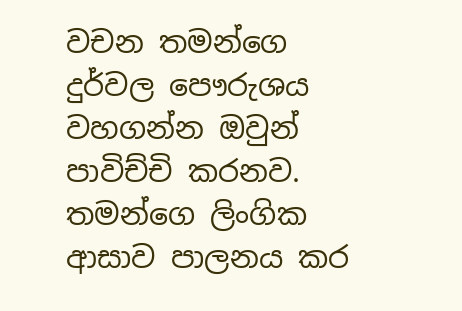වචන තමන්ගෙ දුර්වල පෞරුශය වහගන්න ඔවුන් පාවිච්චි කරනව.  තමන්ගෙ ලිංගික ආසාව පාලනය කර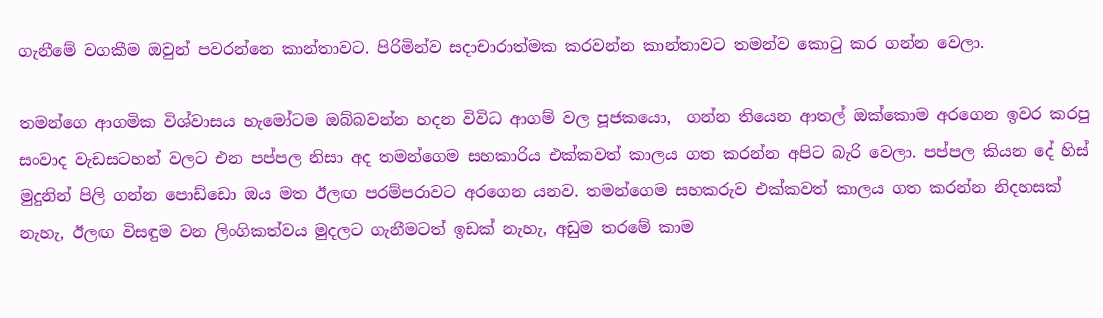ගැනීමේ වගකීම ඔවුන් පවරන්නෙ කාන්තාවට. පිරිමින්ව සදාචාරාත්මක කරවන්න කාන්තාවට තමන්ව කොටු කර ගන්න වෙලා.

තමන්ගෙ ආගමික විශ්වාසය හැමෝටම ඔබ්බවන්න හදන විවිධ ආගම් වල පූජකයො,  ගන්න තියෙන ආතල් ඔක්කොම අරගෙන ඉවර කරපු සංවාද වැඩසටහන් වලට එන පප්පල නිසා අද තමන්ගෙම සහකාරිය එක්කවත් කාලය ගත කරන්න අපිට බැරි වෙලා. පප්පල කියන දේ හිස් මුදුනින් පිලි ගන්න පොඩ්ඩො ඔය මත ඊලඟ පරම්පරාවට අරගෙන යනව. තමන්ගෙම සහකරුව එක්කවත් කාලය ගත කරන්න නිදහසක් නැහැ, ඊලඟ විසඳුම වන ලිංගිකත්වය මුදලට ගැනීමටත් ඉඩක් නැහැ, අඩුම තරමේ කාම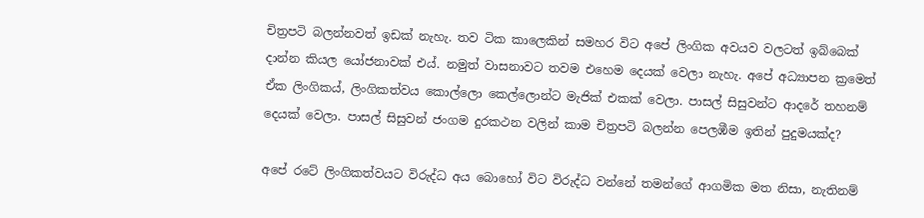චිත්‍රපටි බලන්නවත් ඉඩක් නැහැ. තව ටික කාලෙකින් සමහර විට අපේ ලිංගික අවයව වලටත් ඉබ්බෙක් දාන්න කියල යෝජනාවක් එය්. නමුත් වාසනාවට තවම එහෙම දෙයක් වෙලා නැහැ. අපේ අධ්‍යාපන ක්‍රමෙත් ඒක ලිංගිකය්, ලිංගිකත්වය කොල්ලො කෙල්ලොන්ට මැජික් එකක් වෙලා. පාසල් සිසුවන්ට ආදරේ තහනම් දෙයක් වෙලා. පාසල් සිසුවන් ජංගම දුරකථන වලින් කාම චිත්‍රපටි බලන්න පෙලඹීම ඉතින් පුදුමයක්ද?

අපේ රටේ ලිංගිකත්වයට විරුද්ධ අය බොහෝ විට විරුද්ධ වන්නේ තමන්ගේ ආගමික මත නිසා, නැතිනම්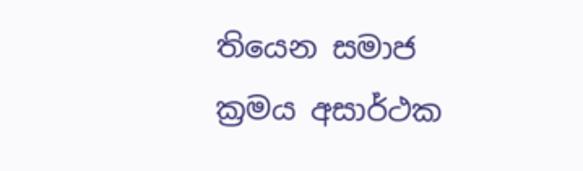තියෙන සමාජ ක්‍රමය අසාර්ථක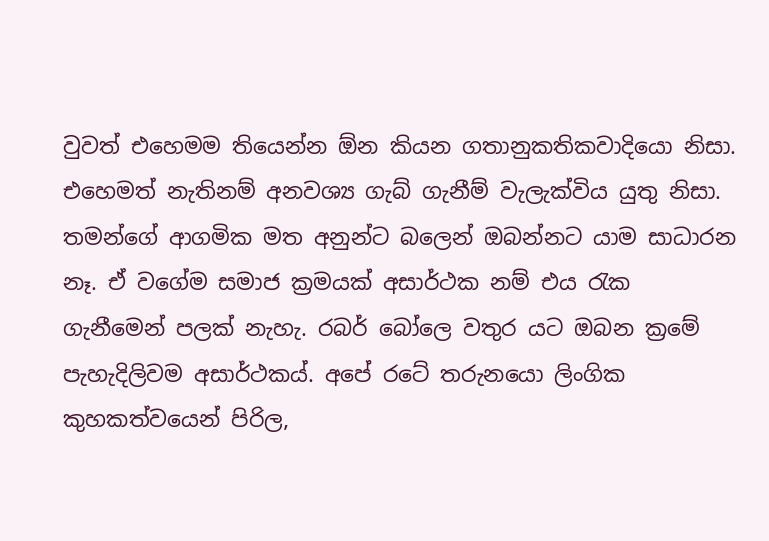වුවත් එහෙමම තියෙන්න ඕන කියන ගතානුකතිකවාදියො නිසා. එහෙමත් නැතිනම් අනවශ්‍ය ගැබ් ගැනීම් වැලැක්විය යුතු නිසා. තමන්ගේ ආගමික මත අනුන්ට බලෙන් ඔබන්නට යාම සාධාරන නෑ. ඒ වගේම සමාජ ක්‍රමයක් අසාර්ථක නම් එය රැක ගැනීමෙන් පලක් නැහැ. රබර් බෝලෙ වතුර යට ඔබන ක්‍රමේ පැහැදිලිවම අසාර්ථකය්. අපේ රටේ තරුනයො ලිංගික කුහකත්වයෙන් පිරිල,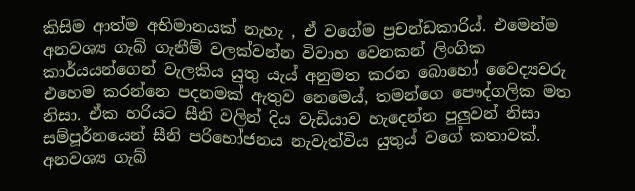කිසිම ආත්ම අභිමානයක් නැහැ , ඒ වගේම ප්‍රචන්ඩකාරිය්. එමෙන්ම අනවශ්‍ය ගැබ් ගැනීම් වලක්වන්න විවාහ වෙනකන් ලිංගික කාර්යයන්ගෙන් වැලකිය යුතු යැය් අනුමත කරන බොහෝ වෛද්‍යවරු එහෙම කරන්නෙ පදනමක් ඇතුව නෙමෙය්, තමන්ගෙ පෞද්ගලික මත නිසා. ඒක හරියට සීනි වලින් දිය වැඩියාව හැදෙන්න පුලුවන් නිසා සම්පූර්නයෙන් සීනි පරිභෝජනය නැවැත්විය යුතුය් වගේ කතාවක්. අනවශ්‍ය ගැබ්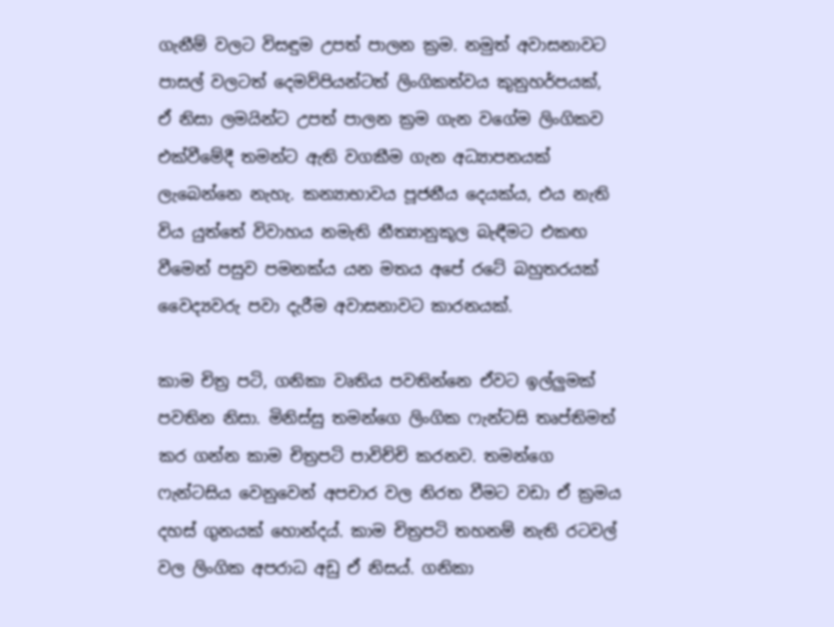ගැනීම් වලට විසඳුම උපත් පාලන ක්‍රම. නමුත් අවාසනාවට පාසල් වලටත් දෙමව්පියන්ටත් ලිංගිකත්වය කුනුහර්පයක්, ඒ නිසා ලමයින්ට උපත් පාලන ක්‍රම ගැන වගේම ලිංගිකව එක්වීමේදී තමන්ට ඇති වගකීම ගැන අධ්‍යාපනයක් ලැබෙන්නෙ නැහැ. කන්‍යාභාවය පූජනීය දෙයක්ය, එය නැති විය යුත්තේ විවාහය නමැති නීත්‍යානුකූල බැඳීමට එකඟ වීමෙන් පසුව පමනක්ය යන මතය අපේ රටේ බහුතරයක්  වෛද්‍යවරු පවා දැරීම අවාසනාවට කාරනයක්.

කාම චිත්‍ර පටි, ගනිකා වෘතිය පවතින්නෙ ඒවට ඉල්ලුමක් පවතින නිසා. මිනිස්සු තමන්ගෙ ලිංගික ෆැන්ටසි තෘප්තිමත් කර ගන්න කාම චිත්‍රපටි පාවිච්චි කරනව. තමන්ගෙ ෆැන්ටසිය වෙනුවෙන් අපචාර වල නිරත වීමට වඩා ඒ ක්‍රමය දහස් ගුනයක් හොන්දය්. කාම චිත්‍රපටි තහනම් නැති රටවල් වල ලිංගික අපරාධ අඩු ඒ නිසය්. ගනිකා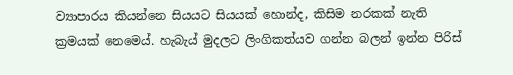ව්‍යාපාරය කියන්නෙ සියයට සියයක් හොන්ද, කිසිම නරකක් නැති ක්‍රමයක් නෙමෙය්. හැබැය් මුදලට ලිංගිකත්යව ගන්න බලන් ඉන්න පිරිස්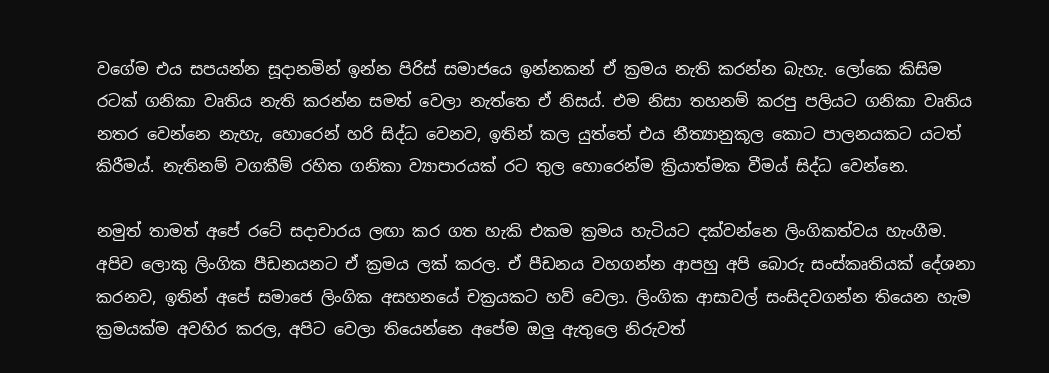වගේම එය සපයන්න සූදානමින් ඉන්න පිරිස් සමාජයෙ ඉන්නකන් ඒ ක්‍රමය නැති කරන්න බැහැ. ලෝකෙ කිසිම රටක් ගනිකා වෘතිය නැති කරන්න සමත් වෙලා නැත්තෙ ඒ නිසය්. එම නිසා තහනම් කරපු පලියට ගනිකා වෘතිය නතර වෙන්නෙ නැහැ, හොරෙන් හරි සිද්ධ වෙනව, ඉතින් කල යුත්තේ එය නීත්‍යානුකූල කොට පාලනයකට යටත් කිරීමය්. නැතිනම් වගකීම් රහිත ගනිකා ව්‍යාපාරයක් රට තුල හොරෙන්ම ‍ක්‍රියාත්මක වීමය් සිද්ධ වෙන්නෙ.

නමුත් තාමත් අපේ රටේ සදාචාරය ලඟා කර ගත හැකි එකම ක්‍රමය හැටියට දක්වන්නෙ ලිංගිකත්වය හැංගීම. අපිව ලොකු ලිංගික පීඩනයනට ඒ ක්‍රමය ලක් කරල. ඒ පීඩනය වහගන්න ආපහු අපි බොරු සංස්කෘතියක් දේශනා කරනව, ඉතින් අපේ සමා‍ජෙ ලිංගික අසහනයේ චක්‍රයකට හව් වෙලා. ලිංගික ආසාවල් සංසිදවගන්න තියෙන හැම ක්‍රමයක්ම අවහිර කරල, අපිට වෙලා තියෙන්නෙ අපේම ඔලු ඇතුලෙ නිරුවත්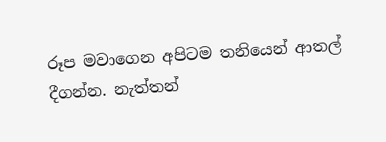රූප මවාගෙන අපිටම තනියෙන් ආතල් දීගන්න. නැත්තන්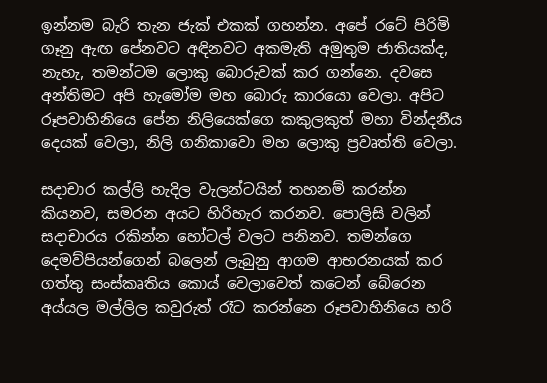ඉන්නම බැරි තැන ජැක් එකක් ගහන්න. අපේ රටේ පිරිමි ගෑනු ඇඟ පේනවට අඳිනවට අකමැති අමුතුම ජාතියක්ද, නැහැ, තමන්ටම ලොකු බොරුවක් කර ගන්නෙ. දවසෙ අන්තිමට අපි හැමෝම මහ බොරු කාරයො වෙලා. අපිට රූපවාහිනියෙ පේන නිලියෙක්ගෙ කකුලකුත් මහා වින්දනීය දෙයක් වෙලා, නිලි ගනිකාවො මහ ලොකු ප්‍රවෘත්ති වෙලා.

සදාචාර කල්ලි හැදිල වැලන්ටයින් තහනම් කරන්න කියනව, සමරන අයට හිරිහැර කරනව. පොලිසි වලින් සදාචාරය රකින්න හෝටල් වලට පනිනව. තමන්ගෙ දෙමව්පියන්ගෙන් බලෙන් ලැබුනු ආගම ආභරනයක් කර ගත්තු සංස්කෘතිය කොය් වෙලාවෙත් කටෙන් බේරෙන අය්යල මල්ලිල කවුරුත් රෑට කරන්නෙ රූපවාහිනියෙ හරි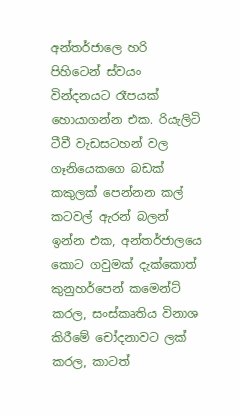අන්තර්ජාලෙ හරි පිහිටෙන් ස්වයං වින්දනයට රෑපයක් හොයාගන්න එක. රියැලිටි ටීවී වැඩසටහන් වල ගෑනියෙකගෙ බඩක් කකුලක් පෙන්නන කල් කටවල් ඇරන් බලන් ඉන්න එක, අන්තර්ජාලයෙ කොට ගවුමක් දැක්කොත් කුනුහර්පෙන් කමෙන්ට් කරල, සංස්කෘතිය විනාශ කිරීමේ චෝදනාවට ලක් කරල, කාටත්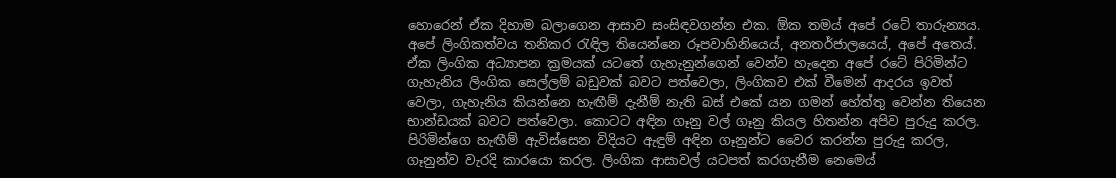හොරෙන් ඒක දිහාම බලාගෙන ආසාව සංසිඳවගන්න එක. ඕක තමය් අපේ රටේ තාරුන්‍යය. අපේ ලිංගිකත්වය තනිකර රැඳිල තියෙන්නෙ රූපවාහිනියෙය්, අනතර්ජාලයෙය්, අපේ අතෙය්. ඒක ලිංගික අධ්‍යාපන ක්‍රමයක් යටතේ ගැහැනුන්ගෙන් වෙන්ව හැදෙන අපේ රටේ පිරිමින්ට ගැහැනිය ලිංගික සෙල්ලම් බඩුවක් බවට පත්වෙලා, ලිංගිකව එක් වීමෙන් ආදරය ඉවත් වෙලා, ගැහැනිය කියන්නෙ හැඟීම් දැනීම් නැති බස් එකේ යන ගමන් හේත්තු වෙන්න තියෙන භාන්ඩයක් බවට පත්වෙලා. කොටට අඳින ගෑනු වල් ගෑනු කියල හිතන්න අපිව පුරුදු කරල. පිරිමින්ගෙ හැඟීම් ඇවිස්සෙන විදියට ඇඳුම් අඳින ගෑනුන්ට වෛර කරන්න පුරුදු කරල, ගෑනුන්ව වැරදි කාරයො කරල. ලිංගික ආසාවල් යටපත් කරගැනීම නෙමෙය්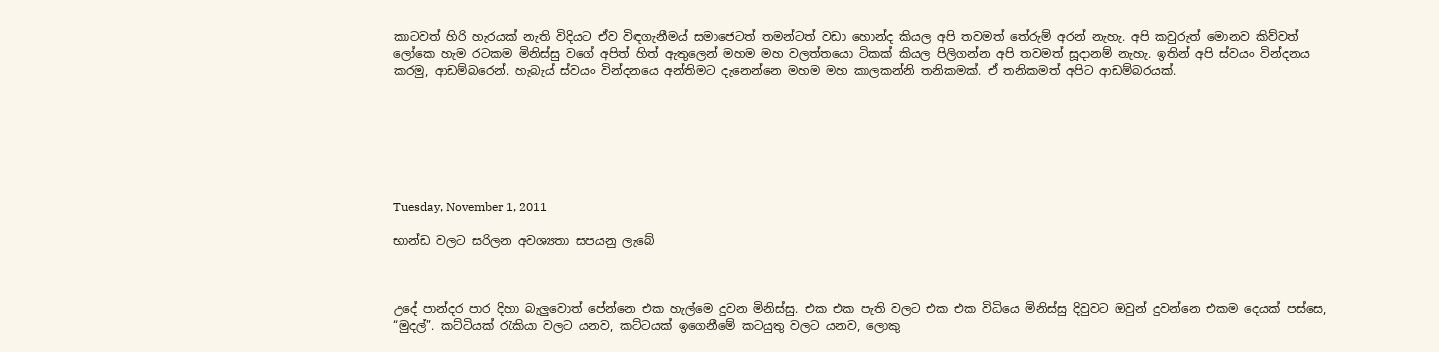කාටවත් හිරි හැරයක් නැති විදියට ඒව විඳගැනීමය් සමා‍ජෙටත් තමන්ටත් වඩා හොන්ද කියල අ‍පි තවමත් තේරුම් අරන් නැහැ. අපි කවුරුත් මොනව කිව්වත් ලෝකෙ හැම රටකම මිනිස්සු වගේ අපිත් හිත් ඇතුලෙන් මහම මහ වලත්තයො ටිකක් කියල පිලිගන්න අපි තවමත් සූදානම් නැහැ. ඉතින් අපි ස්වයං වින්දනය කරමු, ආඩම්බරෙන්. හැබැය් ස්වයං වින්දනයෙ අන්තිමට දැනෙන්නෙ මහම මහ කාලකන්නි තනිකමක්. ඒ තනිකමත් අපිට ආඩම්බරයක්.







Tuesday, November 1, 2011

භාන්ඩ වලට සරිලන ‍අවශ්‍යතා සපයනු ලැබේ



උදේ පාන්දර පාර දිහා බැලුවොත් පේන්නෙ එක හැල්මෙ දුවන මිනිස්සු. එක එක පැති වලට එක එක විධියෙ මිනිස්සු දිවුවට ඔවුන් දුවන්නෙ එකම දෙයක් පස්සෙ, “මුදල්”. කට්ටියක් රැකියා වලට යනව, කට්ටයක් ඉගෙනීමේ කටයුතු වලට යනව, ලොකු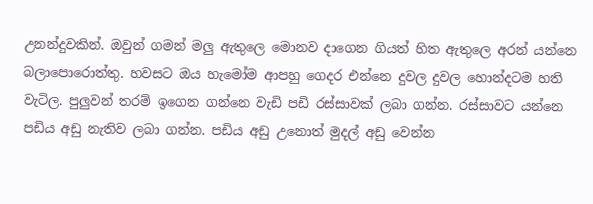උනන්දුවකින්. ඔවුන් ගමන් මලු ඇතුලෙ මොනව දාගෙන ගියත් හිත ඇතුලෙ අරන් යන්නෙ බලාපොරොත්තු. හවසට ඔය හැමෝම ආපහු ගෙදර එන්නෙ දුවල දුවල හොන්දටම හති වැටිල. පුලුවන් තරම් ඉගෙන ගන්නෙ වැඩි පඩි රස්සාවක් ලබා ගන්න. රස්සාවට යන්නෙ පඩිය අඩු නැතිව ලබා ගන්න. පඩිය අඩු උනොත් මුදල් අඩු වෙන්න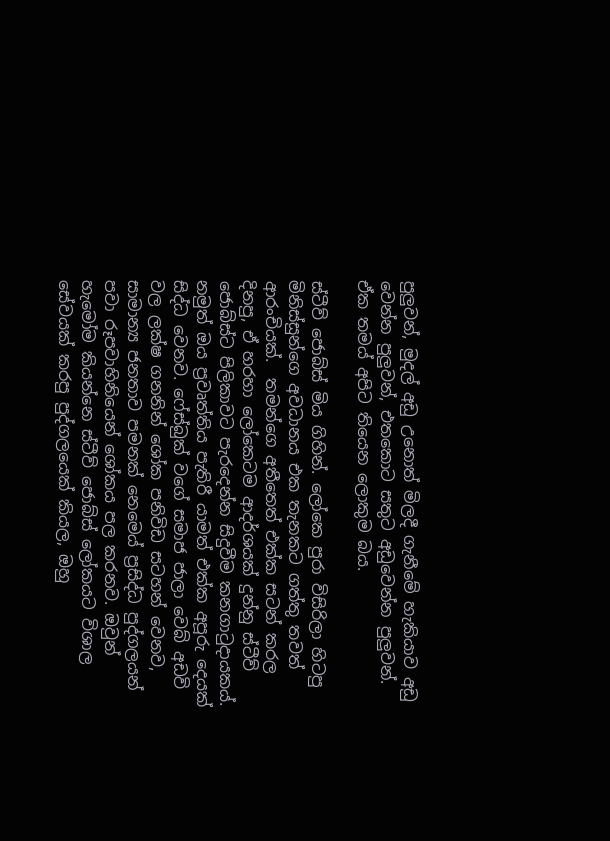පුලුවන්, මුදල් අඩු උනොත් මිලදී ගැනීමේ හැකියාව අඩු වෙන්න පුලුවන්, එතකොට සතුට අඩුවෙන්න පුලුවන්. ඒක තමය් අපිට තියෙන ලොකුම බය.

ස්ටීව් ‍ජොබ්ස් මිය ගිහින්. ලෝකෙ පුරා විසිරිලා හිටපු මිනිස්සුන්ගෙ අවධානය එක තැනකට ගත්තු තවත් ආරංචියක්.  තමන්ගෙ අතීතෙත් එක්ක සටන් කරල දිනපු, ඒ හරහා ලෝකෙටම ආදර්ශයක් දුන්නු ස්ටීව් ජොබ්ස්ට පිලිකාවට පැරදෙන්න සිදුවීම කනගාටුදායකය්. නමුත් ඔය ප්‍රවෘත්තිය පැතිරී යාමත් එක්ක අපූරු දෙයක් සිද්ධ වෙනව. ෆේස්බුක් වගේ සමාජ ජාලා වෙබ් අඩවි වල ලක්ෂ ගනනින් ශෝක පනිවිඩ සටහන් වෙනව,  සාමාන්‍ය ජනතාව පමනක් නෙමෙය් ප්‍රසිද්ධ පුද්ගලයන් පවා රූපවාහිනියෙන් ශෝකය පල කරනව. ඔවුන් හැමෝම කියන්නෙ ස්ටීව් ජොබ්ස් ‍ලෝකයට විශාල සේවයක් කරපු පුද්ගලයෙක් කියල, ඔහු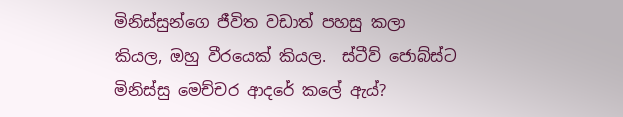මිනිස්සුන්ගෙ ජීවිත වඩාත් පහසු කලා කියල, ඔහු වීරයෙක් කියල.  ස්ටීව් ජොබ්ස්ට මිනිස්සු මෙච්චර ආදරේ කලේ ඇය්?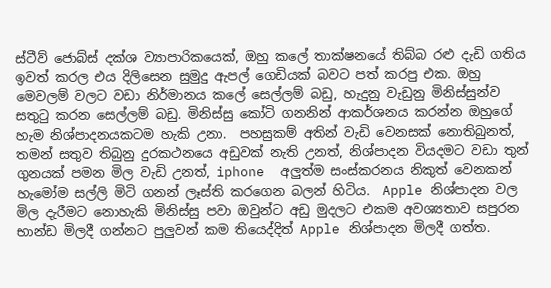ස්ටීව් ජොබ්ස් දක්ශ ව්‍යාපාරිකයෙක්, ඔහු කලේ තාක්ෂනයේ තිබ්බ රළු දැඩි ගතිය ඉවත් කරල එය දිලිසෙන සුමුදු ඇපල් ගෙඩියක් බවට පත් කරපු එක. ඔහු මෙවලම් වලට වඩා නිර්මානය කලේ සෙල්ලම් බඩු, හැදුනු වැඩුනු මිනිස්සුන්ව සතුටු කරන සෙල්ලම් බඩු. මිනිස්සු කෝටි ගනනින් ආකර්ශනය කරන්න ඔහුගේ හැම නිශ්පාදනයකටම හැකි උනා.  පහසුකම් අතින් වැඩි වෙනසක් නොතිබුනත්, තමන් සතුව තිබුනු දුරකථනයෙ අඩුවක් නැති උනත්, නිශ්පාදන වියදමට වඩා තුන් ගුනයක් පමන මිල වැඩි උනත්, iphone  අලුත්ම සංස්කරනය නිකුත් වෙනකන් හැමෝම සල්ලි මිටි ගනන් ලෑස්ති කරගෙන බලන් හිටිය.  Apple නිශ්පාදන වල මිල දැරීමට නොහැකි මිනිස්සු පවා ඔවුන්ට අඩු මුදලට එකම අවශ්‍යතාව සපුරන භාන්ඩ මිලදී ගන්නට පුලුවන් කම තියෙද්දිත් Apple නිශ්පාදන මිලදී ගත්ත.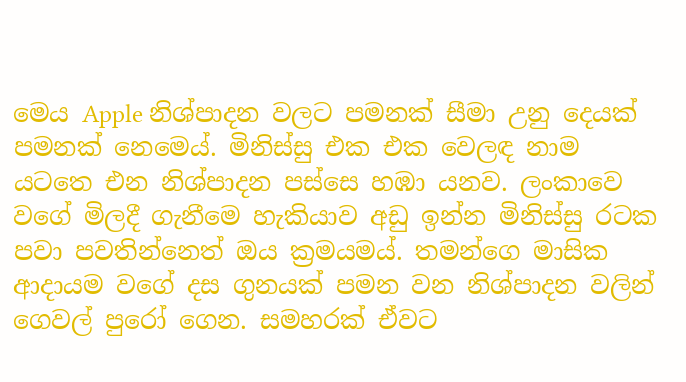මෙය Apple නිශ්පාදන වලට පමනක් සීමා උනු දෙයක් පමනක් නෙමෙය්. මිනිස්සු එක එක වෙලඳ නාම යටතෙ එන නිශ්පාදන පස්සෙ හඹා යනව. ලංකාවෙ වගේ මිලදී ගැනීමෙ හැකියාව අඩු ඉන්න මිනිස්සු රටක පවා පවතින්නෙත් ඔය ක්‍රමයමය්. තමන්ගෙ මාසික ආදායම වගේ දස ගුනයක් පමන වන නිශ්පාදන වලින් ගෙවල් පුරෝ ගෙන. සමහරක් ඒවට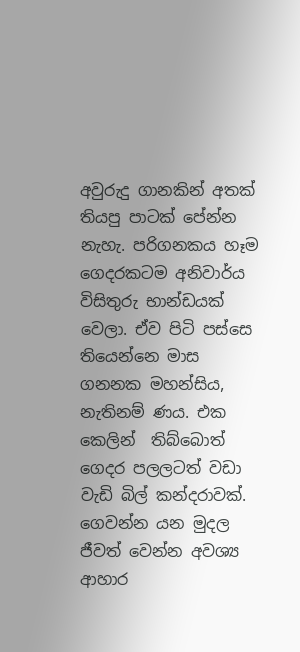අවුරුදු ගානකින් අතක් තියපු පාටක් පේන්න නැහැ. පරිගනකය හෑම ගෙදරකටම අනිවාර්ය විසිතුරු භාන්ඩයක් වෙලා. ඒව පිටි පස්සෙ තියෙන්නෙ මාස ගනනක මහන්සිය, නැතිනම් ණය. එක කෙලින්  තිබ්බොත් ගෙදර පලලටත් වඩා වැඩි බිල් කන්දරාවක්. ගෙවන්න යන මුදල ජීවත් වෙන්න අවශ්‍ය ආහාර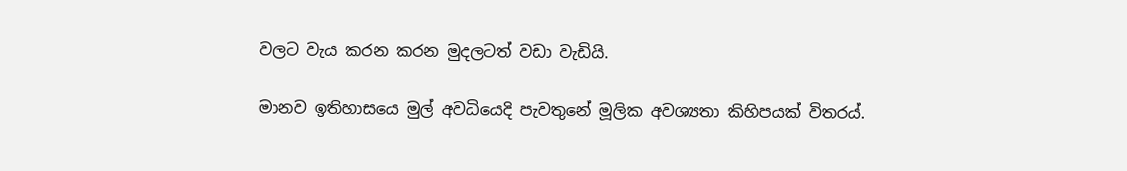වලට වැය කරන කරන මුදලටත් වඩා වැඩියි.

මානව ඉතිහාසයෙ මුල් අවධියෙදි පැවතුනේ මූලික අවශ්‍යතා කිහිපයක් විතරය්.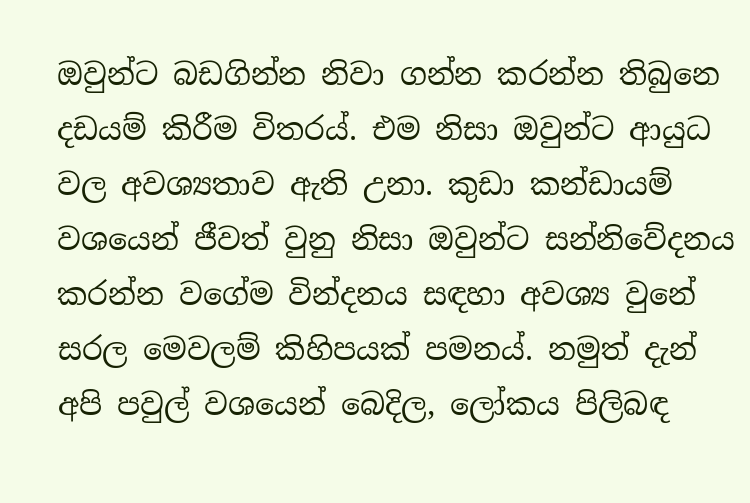ඔවුන්ට බඩගින්න නිවා ගන්න කරන්න තිබුනෙ  දඩයම් කිරීම විතරය්. එම නිසා ඔවුන්ට ආයුධ වල අවශ්‍යතාව ඇති උනා. කුඩා කන්ඩායම් වශයෙන් ජීවත් වුනු නිසා ඔවුන්‍ට සන්නිවේදනය කරන්න වගේම වින්දනය සඳහා අවශ්‍ය වුනේ සරල මෙවලම් කිහිපයක් පමනය්. නමුත් දැන් අපි පවුල් වශයෙන් බෙදිල, ලෝකය පිලිබඳ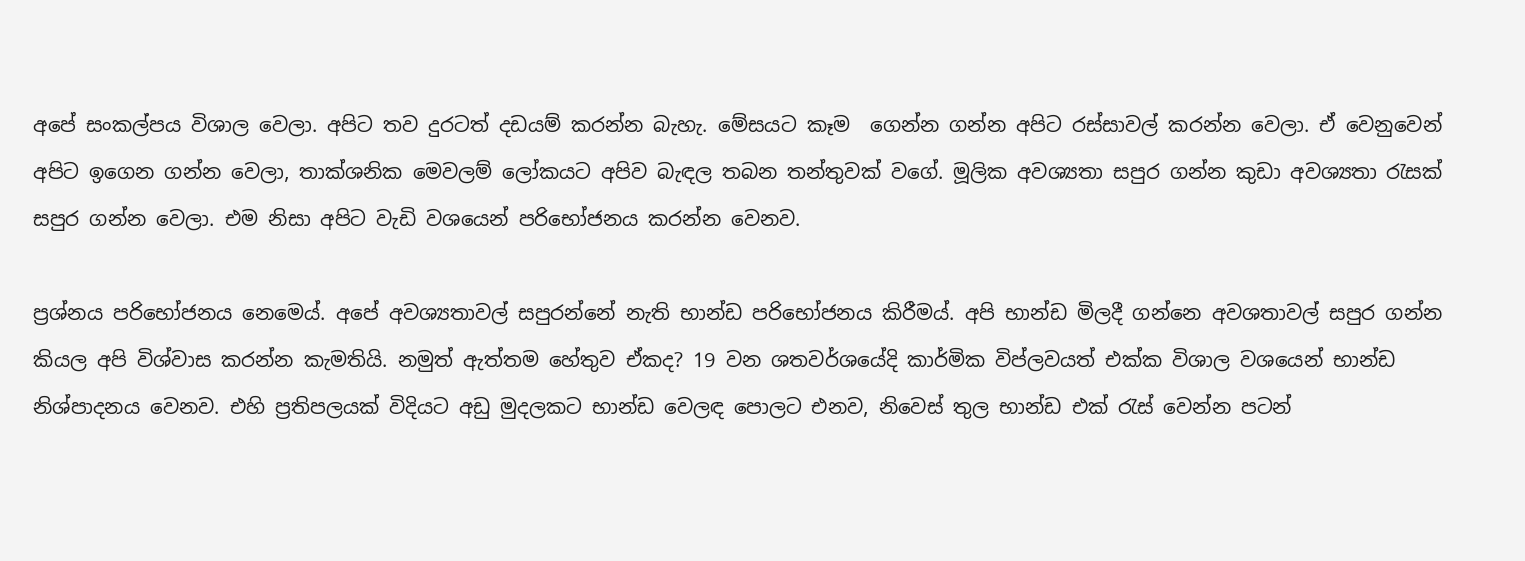අපේ සංකල්පය විශාල වෙලා. අපිට තව දුරටත් දඩයම් කරන්න බැහැ. මේසයට කෑම  ගෙන්න ගන්න අපිට රස්සාවල් කරන්න වෙලා. ඒ වෙනුවෙන් අපිට ඉගෙන ගන්න වෙලා, තාක්ශනික මෙවලම් ලෝකයට අපිව බැඳල තබන තන්තුවක් වගේ. මූලික අවශ්‍යතා සපුර ගන්න කුඩා අවශ්‍යතා රැසක් සපුර ගන්න වෙලා. එම නිසා අපිට වැඩි වශයෙන් පරිභෝජනය කරන්න වෙනව.

ප්‍රශ්නය පරිභෝජනය නෙමෙය්. අපේ අවශ්‍යතාවල් සපුරන්නේ නැති භාන්ඩ පරිභෝජනය කිරීමය්. අපි භාන්ඩ මිලදී ගන්නෙ අවශතාවල් සපුර ගන්න කියල අපි විශ්වාස කරන්න කැමතියි. නමුත් ඇත්තම හේතුව ඒකද? 19 වන ශතවර්ශයේදි කාර්මික විප්ලවයත් එක්ක විශාල වශයෙන් භාන්ඩ නිශ්පාදනය වෙනව. එහි ප්‍රතිපලයක් විදියට අඩු මුදලකට භාන්ඩ වෙලඳ පොලට එනව, නිවෙස් තුල භාන්ඩ එක් රැස් වෙන්න පටන්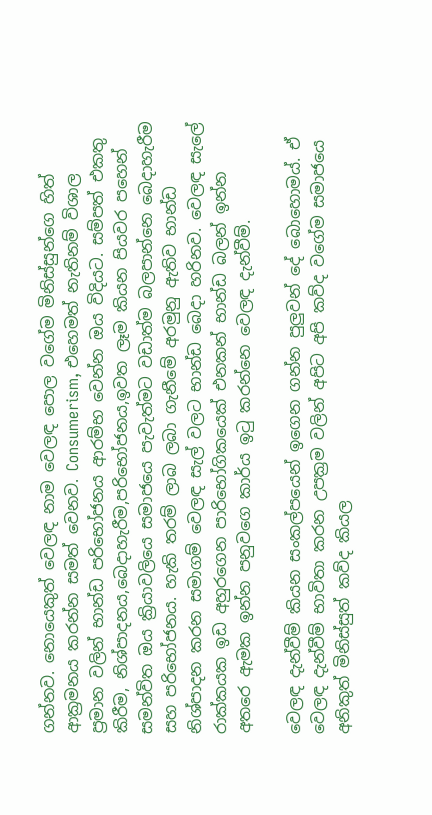ගන්නව. නොයෙකුත් වෙලඳ නාම වෙලඳ පොල වගේම මිනිස්සුන්ගෙ හිත් ආක්‍රමනය කරන්න සමත් වෙනව. Consumerism, එහෙමත් නැතිනම් විශාල ප්‍රමාන වලින් භාන්ඩ පරිභෝජනය ආරම්භ වෙන්න ඔය විදියට. සම්පත් එකතු කිරීම, නිශ්පාදනය,බෙදාහැරීම,පරිභෝජනය,ඉවත ලෑම කියන පියවර පහෙන් සමන්විත ඔය ක්‍රියාවලියෙ සමාජයෙ පැවැත්මට වඩාත්ම බලපාන්නෙ බෙදාහැරීම සහ පරිභෝජනය. හැකි තරම් ලාබ ලබා ගැනීමේ අරමුනු ඇතිව භාන්ඩ නිශ්පාදන කරන සමාගම් වෙලඳ සැල් වලට භාන්ඩ බෙදා හරිනව. වෙලඳ සැලේ රාක්කයක ඉඩ අහුරගෙන පාරිභෝගිකයෙක් එනකන් භාන්ඩ බලන් ඉන්න අතරෙ ඇමක ඉන්න පනුවගෙ කාර්ය ඉටු කරන්නෙ වෙලඳ දැන්වීම්.

වෙලඳ දැන්වීම් කියන සංකල්පයෙන් ඉගෙන ගන්න පුලුවන් දේ බොහොමය්. ඒ වෙලඳ දැන්වීම් භාවිතා කරන උපක්‍රම වලින් අපිට අපි කව්ද වගේම සමාජයෙ අනිකුත් මිනිස්සුත් කව්ද කියල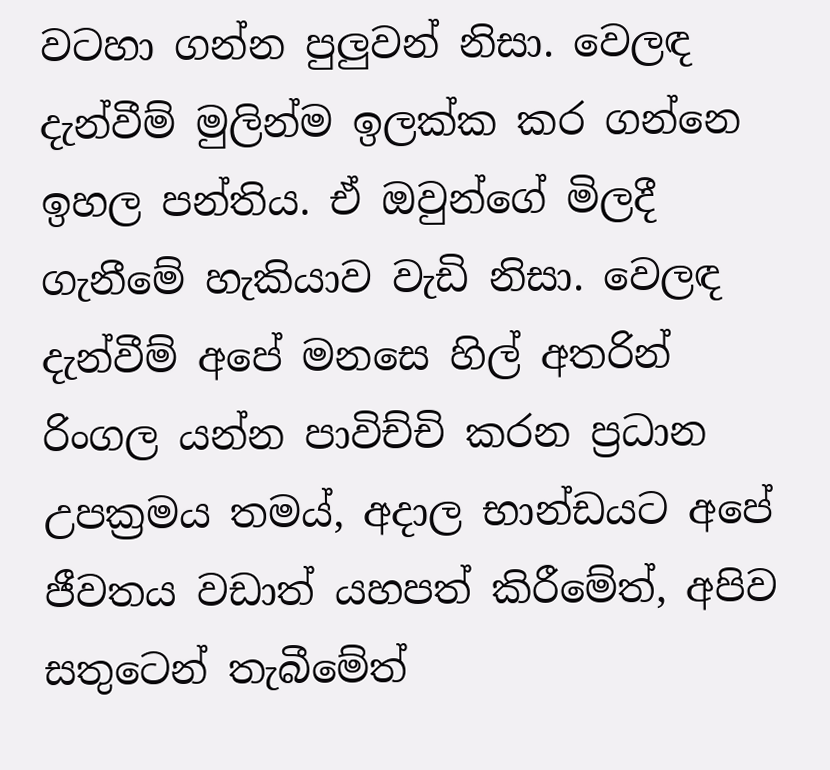වටහා ගන්න පුලුවන් නිසා. වෙලඳ දැන්වීම් මුලින්ම ඉලක්ක කර ගන්නෙ ඉහල පන්තිය. ඒ ඔවුන්ගේ මිලදී ගැනීමේ හැකියාව වැඩි නිසා. වෙලඳ දැන්වීම් අපේ මනසෙ හිල් අතරින් රිංගල යන්න පාවිච්චි කරන ප්‍රධාන උපක්‍රමය තමය්, අදාල භාන්ඩයට අපේ ජීවතය වඩාත් යහපත් කිරීමේත්, අපිව සතුටෙන් තැබීමේත්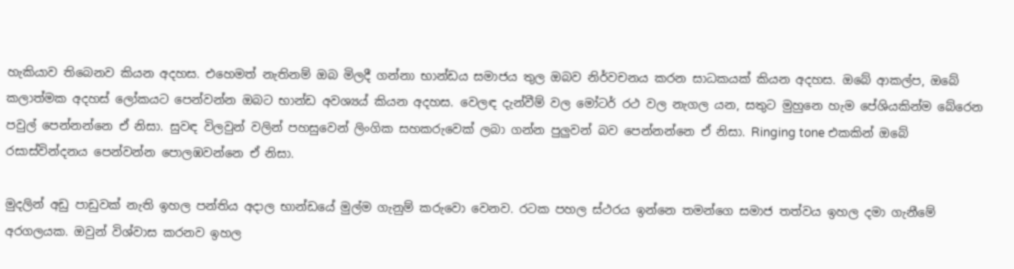හැකියාව තිබෙනව කියන අදහස. එහෙමත් නැතිනම් ඔබ මිලදී ගන්නා භාන්ඩය සමාජය තුල ඔබව නිර්වචනය කරන සාධකයක් කියන අදහස. ඔබේ ආකල්ප, ඔබේ කලාත්මක අදහස් ලෝකයට පෙන්වන්න ඔබට භාන්ඩ අවශ්‍යය් කියන අදහස. වෙලඳ දැන්වීම් වල මෝටර් රථ වල නැගල යන, සතුට මුහුනෙ හැම පේශියකින්ම බේරෙන පවුල් පෙන්නන්නෙ ඒ නිසා. සුවඳ විලවුන් වලින් පහසුවෙන් ලිංගික සහකරුවෙක් ලබා ගන්න පුලුවන් බව පෙන්නන්නෙ ඒ නිසා. Ringing tone එකකින් ඔබේ රසාස්වින්දනය පෙන්වන්න පොලඹවන්නෙ ඒ නිසා.

මුදලින් අඩු පාඩුවක් නැති ඉහල පන්තිය අදාල භාන්ඩයේ මුල්ම ගැනුම් කරුවො වෙනව. රටක පහල ස්ථරය ඉන්නෙ තමන්ගෙ සමාජ තත්වය ඉහල දමා ගැනීමේ අරගලයක. ඔවුන් විශ්වාස කරනව ඉහල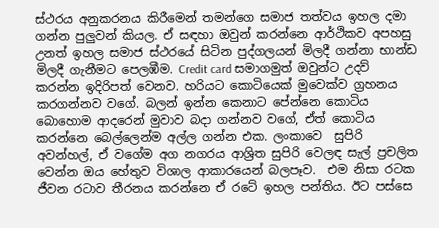ස්ථරය අනුකරනය කිරීමෙන් තමන්ගෙ සමාජ තත්වය ඉහල දමා ගන්න පුලුවන් කියල. ඒ සඳහා ඔවුන් කරන්නෙ ආර්ථිකව අපහසු උනත් ඉහල සමාජ ස්ථරයේ සිටින පුද්ගලයන් මිලදී ගන්නා භාන්ඩ මිලදී ගැනීමට පෙලඹීම. Credit card සමාගමුත් ඔවුන්ට උදව් කරන්න ඉදිරිපත් වෙනව. හරියට කොටියෙක් මුවෙක්ව ග්‍රහනය කරගන්නව වගේ. බලන් ඉන්න කෙනාට පේන්නෙ කොටිය බොහොම ආදරෙන් මුවාව බදා ගන්නව වගේ, ඒත් කොටිය කරන්නෙ බෙල්ලෙන්ම අල්ල ගන්න එක. ලංකාවෙ  සුපිරි අවන්හල්, ඒ වගේම අග නගරය ආශ්‍රිත සුපිරි වෙලඳ සැල් ප්‍රචලිත වෙන්න ඔය හේතුව විශාල ආකාරයෙන් බලපෑව.  එම නිසා රටක ජීවන රටාව තීරනය කරන්නෙ ඒ රටේ ඉහල පන්තිය. ඊට පස්සෙ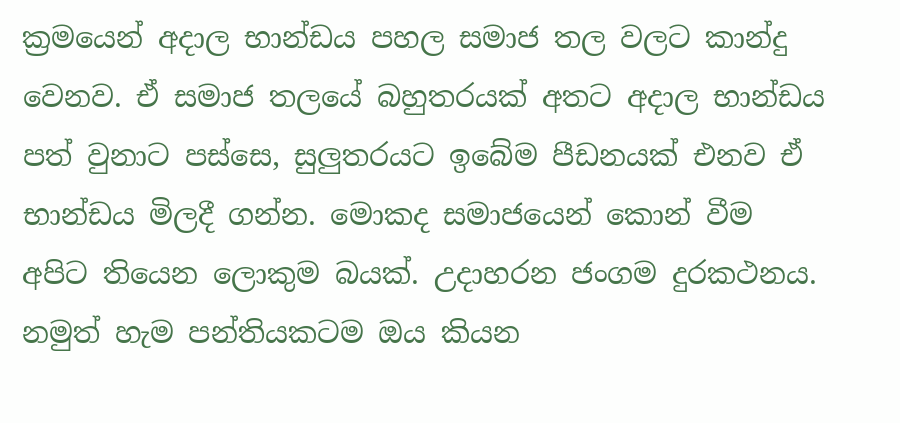ක්‍රමයෙන් අදාල භාන්ඩය පහල සමාජ තල වලට කාන්දු වෙනව. ඒ සමාජ තලයේ බහුතරයක් අතට අදාල භාන්ඩය පත් වුනාට පස්සෙ, සුලුතරයට ඉබේම පීඩනයක් එනව ඒ භාන්ඩය මිලදී ගන්න. මොකද සමාජයෙන් කොන් වීම අපිට තියෙන ලොකුම බයක්. උදාහරන ජංගම දුරකථනය. නමුත් හැම පන්තියකටම ඔය කියන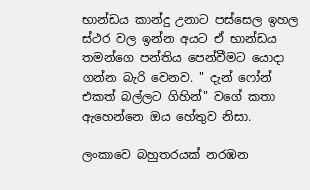භාන්ඩය කාන්දු උනාට පස්සෙල ඉහල ස්ථර වල ඉන්න අයට ඒ භාන්ඩය තමන්ගෙ පන්තිය පෙන්වීමට යොදා ගන්න බැරි වෙනව. " දැන් ෆෝන් එකත් බල්ලට ගිහින්" වගේ කතා ඇහෙන්නෙ ඔය හේතුව නිසා.

ලංකා‍‍වෙ බහුතරයක් නරඹන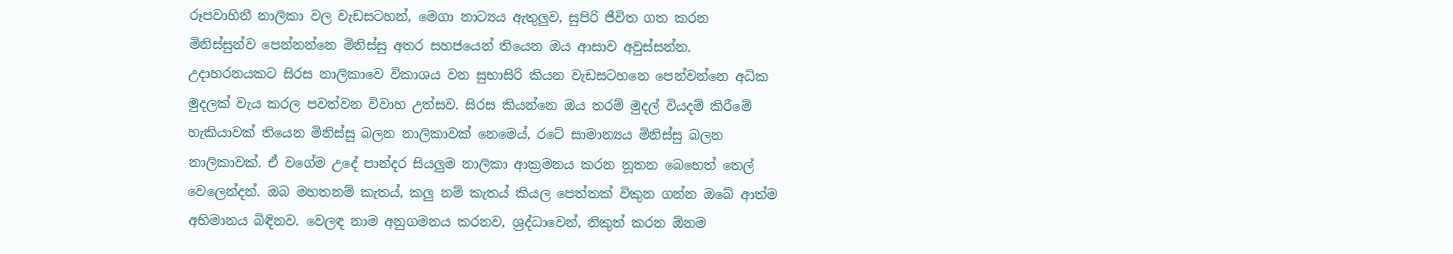රූපවාහිනී නාලිකා වල වැඩසටහන්, මෙගා නාට්‍යය ඇතුලුව, සුපිරි ජීවිත ගත කරන මිනිස්සුන්ව පෙන්නන්නෙ මිනිස්සු අතර සහජයෙන් තියෙන ඔය ආසාව අවුස්සන්න. උදාහරනයකට සිරස නාලිකාවෙ විකාශය වන සුභාසිරි කියන වැඩසටහනෙ පෙන්වන්නෙ අධික මුදලක් වැය කරල පවත්වන විවාහ උත්සව. සිරස කියන්නෙ ඔය තරම් මුදල් වියදම් කිරීමේ හැකියාවක් තියෙන මිනිස්සු බලන නාලිකාවක් නෙමෙය්, රටේ සාමාන්‍යය මිනිස්සු බලන නාලිකාවක්. ඒ වගේම උදේ පාන්දර සියලුම නාලිකා ආක්‍රමනය කරන නූතන බෙහෙත් තෙල් වෙලෙන්දන්. ඔබ මහතනම් කැතය්, කලු නම් කැතය් කියල පෙත්තක් විකුන ගන්න ඔබේ ආත්ම අභිමානය බිඳිනව. වෙලඳ නාම අනුගමනය කරනව, ශ්‍රද්ධාවෙන්, නිකුත් කරන ඕනම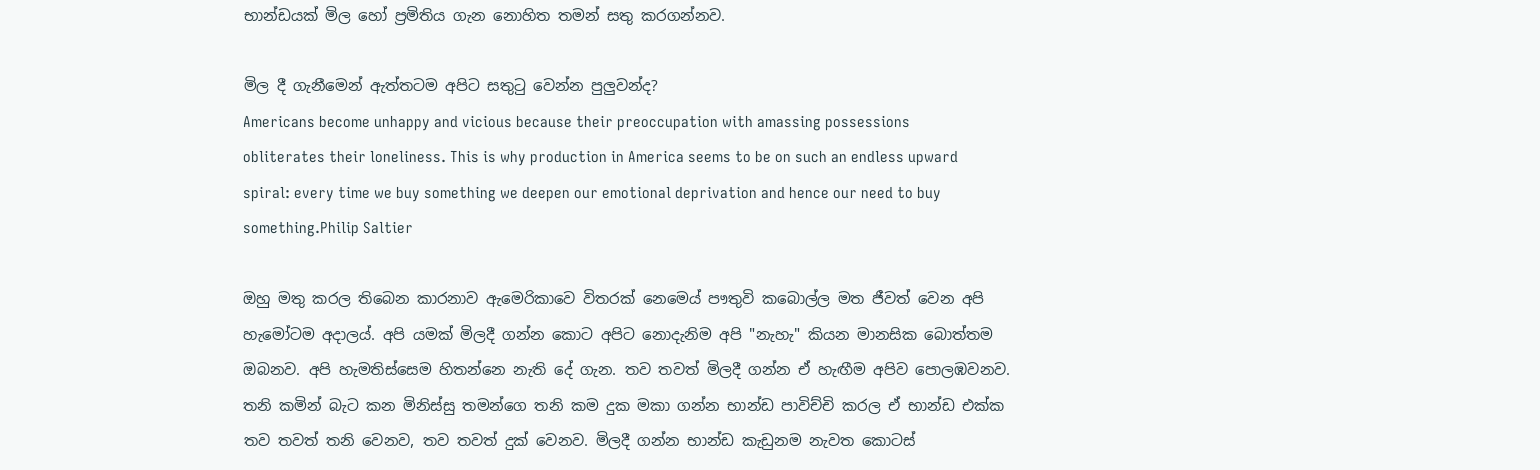භාන්ඩයක් මිල හෝ ප්‍රමිතිය ගැන නොහිත තමන් සතු කරගන්නව.

මිල දී ගැනීමෙන් ඇත්තටම අපිට සතුටු වෙන්න පුලුවන්ද?
Americans become unhappy and vicious because their preoccupation with amassing possessions obliterates their loneliness. This is why production in America seems to be on such an endless upward spiral: every time we buy something we deepen our emotional deprivation and hence our need to buy something.Philip Saltier

ඔහු මතු කරල තිබෙන කාරනාව ඇමෙරිකාවෙ විතරක් නෙමෙය් පෟතුවි කබොල්ල මත ජීවත් වෙන අපි හැමෝටම අදාලය්. අපි යමක් මිලදී ගන්න කොට අපිට නොදැනිම අපි "නැහැ" කියන මානසික බොත්තම ඔබනව. අපි හැමතිස්සෙම හිතන්නෙ නැති දේ ගැන. තව තවත් මිලදී ගන්න ඒ හැඟීම අපිව පොලඹවනව. තනි කමින් බැට කන මිනිස්සු තමන්ගෙ තනි කම දුක මකා ගන්න භාන්ඩ පාවිච්චි කරල ඒ භාන්ඩ එක්ක තව තවත් තනි වෙනව, තව තවත් දුක් වෙනව. මිලදී ගන්න භාන්ඩ කැඩුනම නැවත කොටස්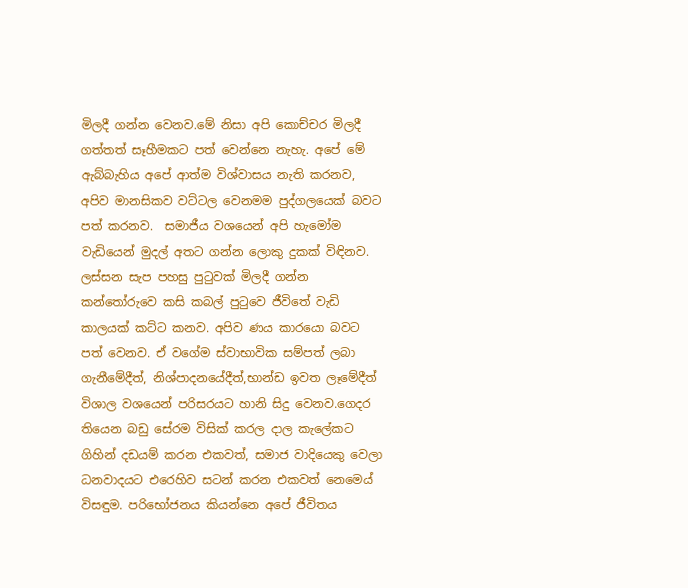මිලදී ගන්න වෙනව.මේ නිසා අපි කොච්චර මිලදී ගත්තත් සෑහීමකට පත් වෙන්නෙ නැහැ. අපේ මේ ඇබ්බැහිය අපේ ආත්ම විශ්වාසය නැති කරනව, අපිව මානසිකව වට්ටල වෙනමම පුද්ගලයෙක් බවට පත් කරනව.  සමාජීය වශයෙන් අපි හැමෝම වැඩියෙන් මුදල් අතට ගන්න ලොකු දුකක් විඳිනව. ලස්සන සැප පහසු පුටුවක් මිලදී ගන්න කන්තෝරුවෙ කසි කබල් පුටුවෙ ජීවිතේ වැඩි කාලයක් කට්ට කනව. අපිව ණය කාරයො බවට පත් වෙනව. ඒ වගේම ස්වාභාවික සම්පත් ලබා ගැනීමේදීත්, නිශ්පාදනයේදීත්,භාන්ඩ ඉවත ලෑමේදීත් විශාල වශයෙන් පරිසරයට හානි සිදු වෙනව.ගෙදර තියෙන බඩු සේරම විසික් කරල දාල කැලේකට ගිහින් දඩයම් කරන එකවත්, සමාජ වාදියෙකු වෙලා ධනවාදයට එරෙහිව සටන් කරන එකවත් නෙමෙය් විසඳුම. පරිභෝජනය කියන්නෙ අපේ ජීවිතය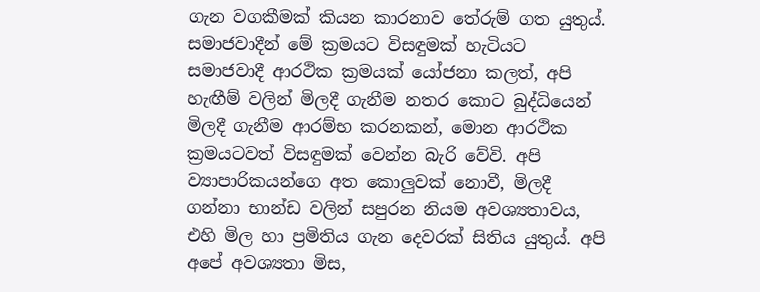ගැන වගකීමක් කියන කාරනාව තේරුම් ගත යුතුය්.
සමාජවාදීන් මේ ක්‍රමයට විසඳුමක් හැටියට සමාජවාදී ආරථික ක්‍රමයක් යෝජනා කලත්, අපි හැඟීම් වලින් මිලදී ගැනීම නතර කොට බුද්ධියෙන් මිලදී ගැනීම ආරම්භ කරනකන්, මොන ආරථික ක්‍රමයටවත් විසඳුමක් වෙන්න බැරි වේවි. අපි ව්‍යාපාරිකයන්ගෙ අත කොලුවක් නොවී, මිලදී ගන්නා භාන්ඩ වලින් සපුරන නියම අවශ්‍යතා‍වය, එහි මිල හා ප්‍රමිතිය ගැන දෙවරක් සිතිය යුතුය්. අපි අපේ අවශ්‍යතා මිස,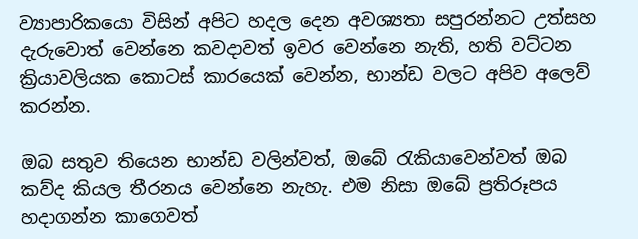ව්‍යාපාරිකයො විසින් අපිට හදල දෙන අවශ්‍යතා සපුරන්නට උත්සහ දැරුවොත් වෙන්නෙ කවදාවත් ඉවර වෙන්නෙ නැති, හති වට්ටන ක්‍රියාවලියක කොටස් කාරයෙක් වෙන්න, භාන්ඩ වලට අපිව අලෙව් කරන්න.

ඔබ සතුව තියෙන භාන්ඩ වලින්වත්, ඔබේ රැකියා‍වෙන්වත් ඔබ කව්ද කියල තීරනය වෙන්නෙ නැහැ. එම නිසා ඔබේ ප්‍රතිරූපය හදාගන්න කාගෙවත්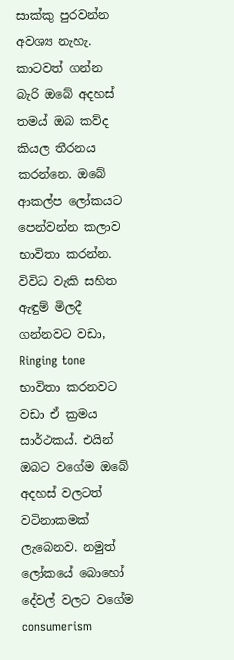සාක්කු පුරවන්න අවශ්‍ය නැහැ. කාටවත් ගන්න බැරි ඔබේ අදහස් තමය් ඔබ කව්ද කියල තීරනය කරන්නෙ. ඔබේ ආකල්ප ලෝකයට පෙන්වන්න කලාව භාවිතා කරන්න. විවිධ වැකි සහිත ඇඳුම් මිලදී ගන්නවට වඩා, Ringing tone භාවිතා කරනවට වඩා ඒ ක්‍රමය සාර්ථකය්. එයින් ඔබට වගේම ඔබේ අදහස් වලටත් වටිනාකමක් ලැබෙනව. නමුත් ලෝකයේ බොහෝ දේවල් වලට වගේම consumerism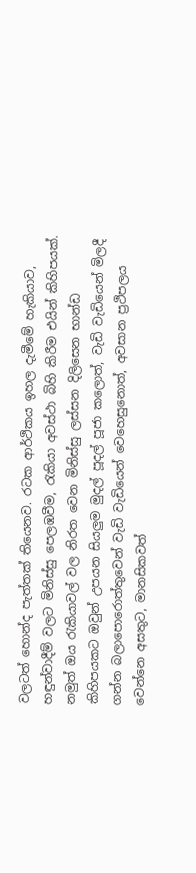වලටත් හොන්ද පැත්තක් තියෙනව. රටක ආර්ථිකය ඉහල දැමීමේ හැකියාව, හඳුන්වාදීම් වලට මිනිස්සු පෙලඹවීම, රැකියා අවස්ථා බිහි කිරීම එයින් කිහිපයක්. නමුත් ඔය රැකියාවල් වල නිරත වෙන මිනිස්සු ලස්සන දිලිසෙන භාන්ඩ කිහිපයකට ඔවුන් උපයන සියලුම මුදල් පූදල් පූජා කලොත්, වැඩි වැඩියෙන් මිලදී ගන්න බලාපොරොත්තුවෙන් වැඩි වැඩියෙන් වෙහෙසුනොත්, අවසාන ප්‍රථිපලය වෙන්නෙ අසතුට, මානසිකවත්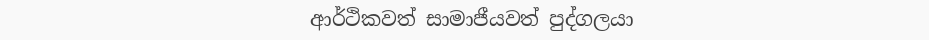ආර්ථිකවත් සාමාජීයවත් පුද්ගලයා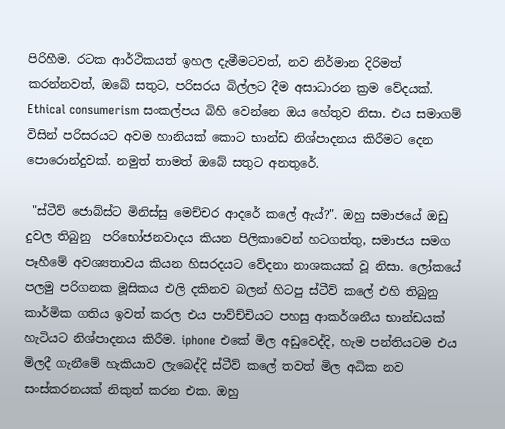පිරිහීම. රටක ආර්ථිකයත් ඉහල දැමීමටවත්, නව නිර්මාන දිරිමත් කරන්නවත්, ඔබේ සතුට, පරිසරය බිල්ලට දීම අසාධාරන ක්‍රම වේදයක්. Ethical consumerism සංකල්පය බිහි වෙන්නෙ ඔය හේතුව නිසා. එය සමාගම් විසින් පරිසරයට අවම හානියක් කොට භාන්ඩ නිශ්පාදනය කිරීමට දෙන පොරොන්දුවක්. නමුත් තාමත් ඔබේ සතුට අනතුරේ.

 "ස්ටීව් ජොබ්ස්ට මිනිස්සු මෙච්චර ආදරේ කලේ ඇය්?". ඔහු සමාජයේ ඔඩු දුවල තිබුනු  පරිභෝජනවාදය කියන පිලිකාවෙන් හටගත්තු, සමාජය සමග පෑහී‍මේ අවශ්‍යතාවය කියන හිසරදයට ‍වේදනා නාශකයක් වූ නිසා. ලෝකයේ පලමු පරිගනක මූසිකය එලි දකිනව බලන් හිටපු ස්ටීව් කලේ එහි තිබුනු කාර්මික ගතිය ඉවත් කරල එය පාව්ච්චියට පහසු ආකර්ශනීය භාන්ඩයක් හැටියට නිශ්පාදනය කිරීම. iphone එකේ මිල අඩුවෙද්දි, හැම පන්තියටම එය මිලදී ගැනීමේ හැකියාව ලැබෙද්දි ස්ටීව් කලේ තවත් මිල අධික නව සංස්කරනයක් නිකුත් කරන එක. ඔහු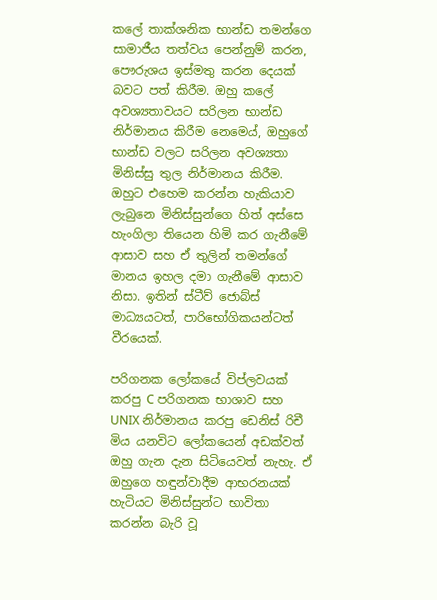කලේ තාක්ශනික භාන්ඩ තමන්ගෙ සාමාජීය තත්වය පෙන්නුම් කරන, පෞරුශය ඉස්මතු කරන දෙයක් බවට පත් කිරීම. ඔහු කලේ අවශ්‍යතාවයට සරිලන භාන්ඩ නිර්මානය කිරීම නෙමෙය්, ඔහුගේ භාන්ඩ වලට සරිලන අවශ්‍යතා මිනිස්සු තුල නිර්මානය කිරීම. ඔහුට එහෙම කරන්න හැකියාව ලැබුනෙ මිනිස්සුන්ගෙ හිත් අස්සෙ හැංගිලා තියෙන හිමි කර ගැනීමේ ආසාව සහ ඒ තුලින් තමන්ගේ මානය ඉහල දමා ගැනීමේ ආසාව නිසා. ඉතින් ස්ටීව් ජොබ්ස් මාධ්‍යයටත්, පාරිභෝගිකයන්ටත් වීරයෙක්.

පරිගනක ලෝකයේ විප්ලවයක් කරපු C පරිගනක භාශාව සහ  UNIX නිර්මානය කරපු ඩෙනිස් රිචී මිය යනවිට ලෝකයෙන් අඩක්වත් ඔහු ගැන දැන සිටියෙවත් නැහැ. ඒ ඔහුගෙ හඳුන්වාදීම ආභරනයක් හැටියට මිනිස්සුන්ට භාවිතා කරන්න බැරි වූ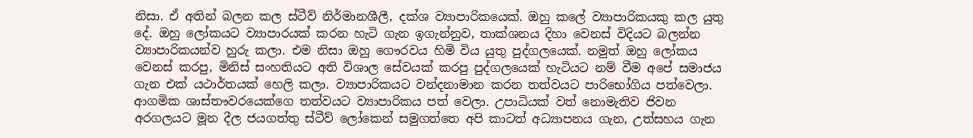නිසා. ඒ අතින් බලන කල ස්ටීව් නිර්මානශීලී, දක්ශ ව්‍යාපාරිකයෙක්. ඔහු කලේ ව්‍යාපාරිකයකු කල යුතු දේ. ඔහු ලෝකයට ව්‍යාපාරයක් කරන හැටි ගැන ඉගැන්නුව, තාක්ශනය දිහා වෙනස් විදියට බලන්න ව්‍යාපාරිකයන්ව හුරු කලා. එම නිසා ඔහු ‍ගෞරවය හිමි විය යුතු පුද්ගලයෙක්. නමුත් ඔහු ලෝකය වෙනස් කරපු, මිනිස් සංහතියට අති විශාල සේවයක් කරපු පුද්ගලයෙක් හැටියට නම් වීම අපේ සමාජය ගැන එක් යථාර්තයක් හෙලි කලා. ව්‍යාපාරිකයට වන්දනාමාන කරන තත්වයට පාරිභෝගිය පත්වෙලා. ආගමික ශාස්තෟවරයෙක්ගෙ තත්වයට ව්‍යාපාරිකය පත් වෙලා. උපාධියක් වත් නොමැතිව ජිවන අරගලයට මූන දීල ජයගත්තු ස්ටීව් ලෝකෙන් සමුගත්තෙ අපි කාටත් අධ්‍යාපනය ගැන, උත්සහය ගැන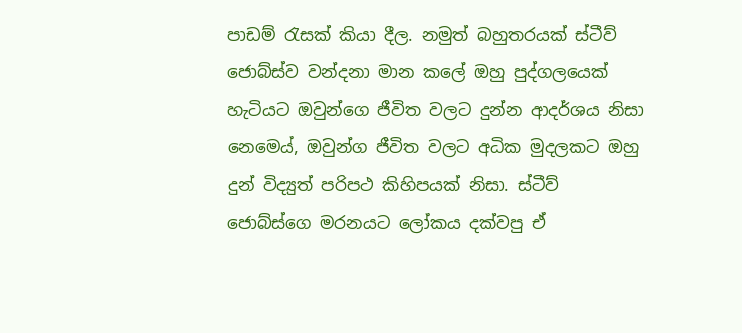පාඩම් රැසක් කියා දීල. නමුත් බහුතරයක් ස්ටීව් ජොබ්ස්ව වන්දනා මාන කලේ ඔහු පුද්ගලයෙක් හැටියට ඔවුන්ගෙ ජීවිත වලට දුන්න ආදර්ශය නිසා නෙමෙය්, ඔවුන්ග ජීවිත වලට අධික මුදලකට ඔහු දුන් විද්‍යුත් පරිපථ කිහිපයක් නිසා. ස්ටීව් ජොබ්ස්ගෙ මරනයට ලෝකය දක්වපු ඒ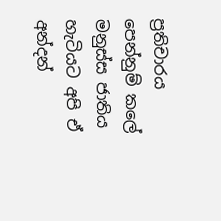ප්‍රතිචාරය පෙන්නුම් කලේ මනුස්ස ජාතිය හැටියට අපි ඒ අන්දන්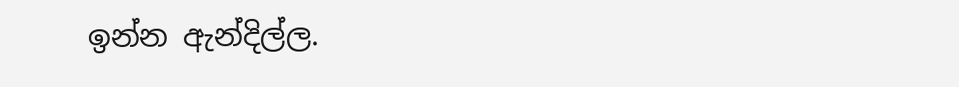ඉන්න ඇන්දිල්ල.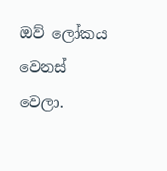ඔව් ලෝකය වෙනස් වෙලා.